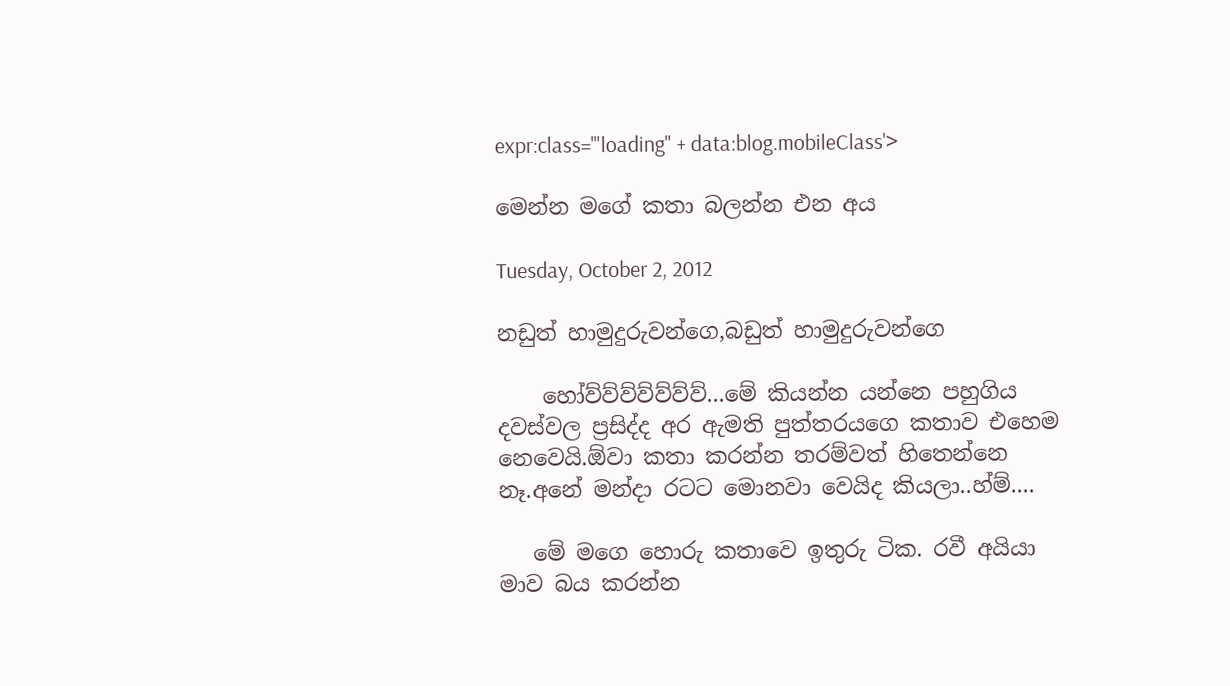expr:class='"loading" + data:blog.mobileClass'>

මෙන්න මගේ කතා බලන්න එන අය

Tuesday, October 2, 2012

නඩුත් හාමුදුරුවන්ගෙ,බඩුත් හාමුදුරුවන්ගෙ

    හෝව්ව්ව්ව්ව්ව්ව්...මේ කියන්න යන්නෙ පහුගිය දවස්වල ප්‍රසිද්ද අර ඇමති පුත්තරයගෙ කතාව එහෙම නෙවෙයි.ඕවා කතා කරන්න තරම්වත් හිතෙන්නෙ නෑ.අනේ මන්දා රටට මොනවා වෙයිද කියලා..හ්ම්....

   මේ මගෙ හොරු කතාවෙ ඉතුරු ටික. රවී අයියා මාව බය කරන්න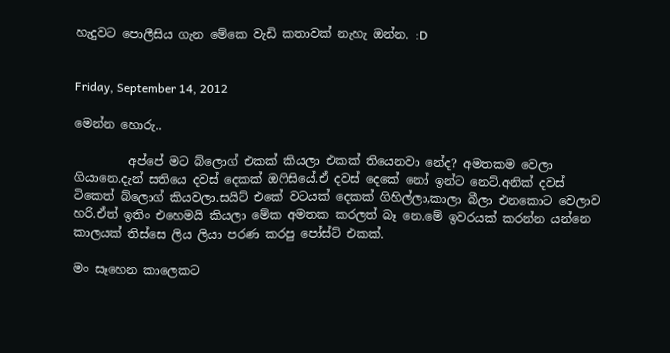හැදුවට පොලීසිය ගැන මේකෙ වැඩි කතාවක් නැහැ ඔන්න. :D


Friday, September 14, 2012

මෙන්න හොරු..

         අප්පේ මට බ්ලොග් එකක් කියලා එකක් තියෙනවා නේද? අමතකම වෙලා ගියානෙ.දැන් සතියෙ දවස් දෙකක් ඔෆිසියේ.ඒ දවස් දෙකේ නෝ ඉන්ට නෙට්.අනික් දවස් ටිකෙත් බ්ලොග් කියවලා.සයිට් එකේ වටයක් දෙකක් ගිහිල්ලා,කාලා බීලා එනකොට වෙලාව හරි.ඒත් ඉතිං එහෙමයි කියලා මේක අමතක කරලත් බෑ නෙ.මේ ඉවරයක් කරන්න යන්නෙ කාලයක් තිස්සෙ ලිය ලියා පරණ කරපු පෝස්ට් එකක්.

මං සෑහෙන කාලෙකට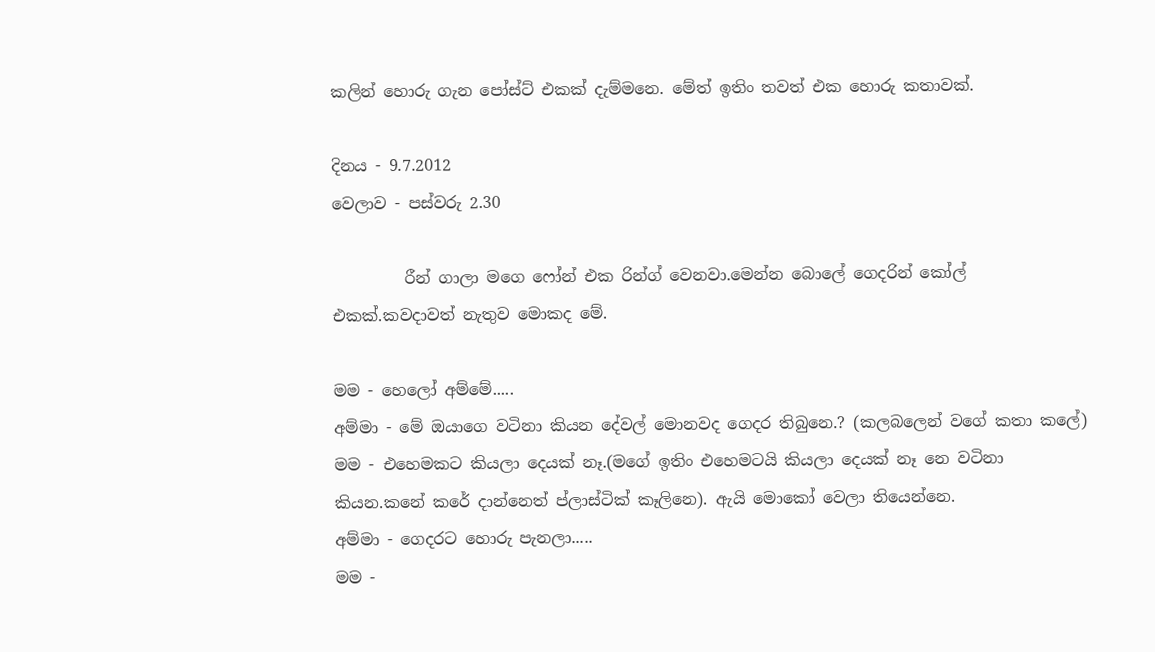කලින් හොරු ගැන පෝස්ට් එකක් දැම්මනෙ. මේත් ඉතිං තවත් එක හොරු කතාවක්.

දිනය - 9.7.2012
වෙලාව - පස්වරු 2.30

         රීන් ගාලා මගෙ ෆෝන් එක රින්ග් වෙනවා.මෙන්න බොලේ ගෙදරින් කෝල් එකක්.කවදාවත් නැතුව මොකද මේ.

මම - හෙලෝ අම්මේ.....
අම්මා - මේ ඔයාගෙ වටිනා කියන දේවල් මොනවද ගෙදර තිබුනෙ.? (කලබලෙන් වගේ කතා කලේ)
මම - එහෙමකට කියලා දෙයක් නෑ.(මගේ ඉතිං එහෙමටයි කියලා දෙයක් නෑ නෙ වටිනා කියන.කනේ කරේ දාන්නෙත් ප්ලාස්ටික් කෑලිනෙ). ඇයි මොකෝ වෙලා තියෙන්නෙ.
අම්මා - ගෙදරට හොරු පැනලා.....
මම -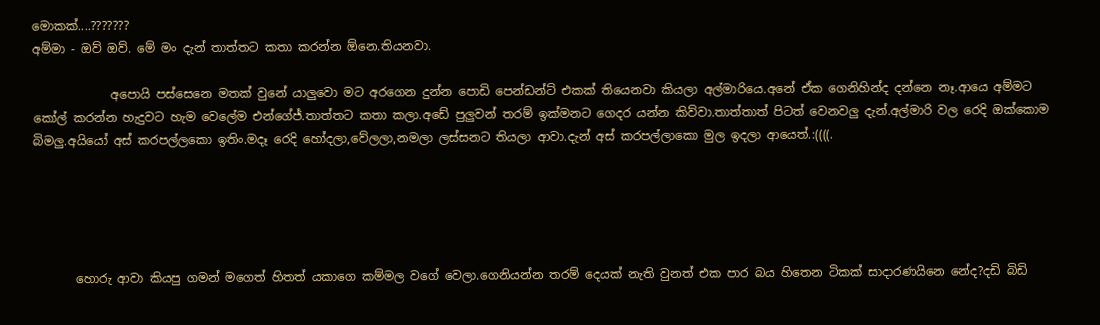මොකක්....???????
අම්මා - ඔව් ඔව්. මේ මං දැන් තාත්තට කතා කරන්න ඕනෙ.තියනවා.

             අපොයි පස්සෙනෙ මතක් වුනේ යාලුවො මට අරගෙන දුන්න පොඩි පෙන්ඩන්ට් එකක් තියෙනවා කියලා අල්මාරියෙ.අනේ ඒක ගෙනිහින්ද දන්නෙ නෑ.ආයෙ අම්මට කෝල් කරන්න හැදුවට හැම වෙලේම එන්ගේජ්.තාත්තට කතා කලා.අඩේ පුලුවන් තරම් ඉක්මනට ගෙදර යන්න කිව්වා.තාත්තාත් පිටත් වෙනවලු දැන්.අල්මාරි වල රෙදි ඔක්කොම බිමලු.අයියෝ අස් කරපල්ලකො ඉතිං.මදෑ රෙදි හෝදලා,වේලලා,නමලා ලස්සනට තියලා ආවා.දැන් අස් කරපල්ලාකො මුල ඉදලා ආයෙත්.:((((.





       හොරු ආවා කියපු ගමන් මගෙත් හිතත් යකාගෙ කම්මල වගේ වෙලා.ගෙනියන්න තරම් දෙයක් නැති වුනත් එක පාර බය හිතෙන ටිකක් සාදාරණයිනෙ නේද?දඩි බිඩි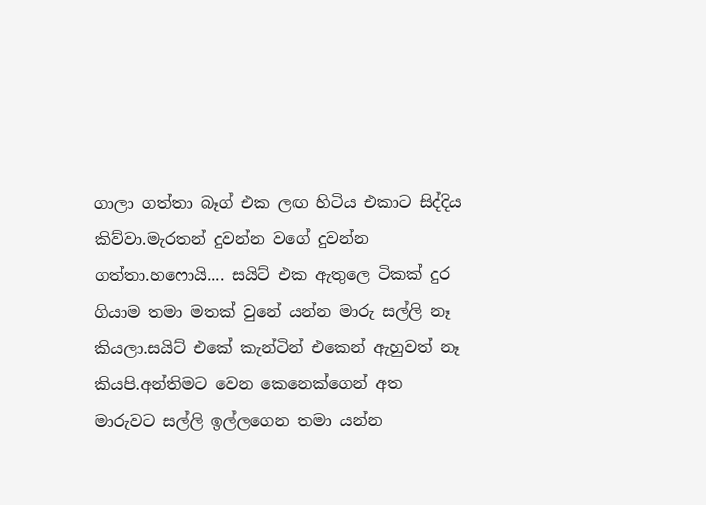ගාලා ගත්තා බෑග් එක ලඟ හිටිය එකාට සිද්දිය කිව්වා.මැරතන් දුවන්න වගේ දුවන්න ගත්තා.හෆොයි.... සයිට් එක ඇතුලෙ ටිකක් දුර ගියාම තමා මතක් වුනේ යන්න මාරු සල්ලි නෑ කියලා.සයිට් එකේ කැන්ටින් එකෙන් ඇහුවත් නෑ කියපි.අන්තිමට වෙන කෙනෙක්ගෙන් අත මාරුවට සල්ලි ඉල්ලගෙන තමා යන්න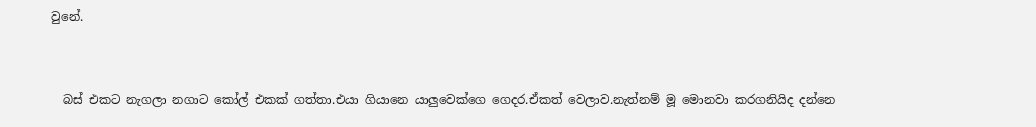වුනේ.


  බස් එකට නැගලා නගාට කෝල් එකක් ගත්තා.එයා ගියානෙ යාලුවෙක්ගෙ ගෙදර.ඒකත් වෙලාව.නැත්නම් මූ මොනවා කරගනියිද දන්නෙ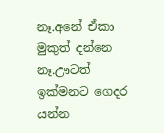නෑ.අනේ ඒකා මුකුත් දන්නෙ නෑ.ඌටත් ඉක්මනට ගෙදර යන්න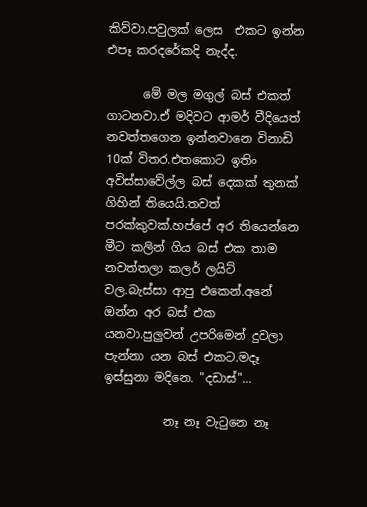කිව්වා.පවුලක් ලෙස  එකට ඉන්න එපෑ කරදරේකදි නැද්ද.

      මේ මල මගුල් බස් එකත් ගාටනවා.ඒ මදිවට ආමර් වීදියෙත් නවත්තගෙන ඉන්නවානෙ විනාඩි 10ක් විතර.එතකොට ඉතිං අවිස්සාවේල්ල බස් දෙකක් තුනක් ගිහින් තියෙයි.තවත් පරක්කුවක්.හප්පේ අර තියෙන්නෙ මීට කලින් ගිය බස් එක තාම නවත්තලා කලර් ලයිට් වල.බැස්සා ආපු එකෙන්.අනේ ඔන්න අර බස් එක යනවා.පුලුවන් උපරිමෙන් දුවලා පැන්නා යන බස් එකට.මදෑ ඉස්සුනා මදිනෙ. "දඩාස්"...

          නෑ නෑ වැටුනෙ නෑ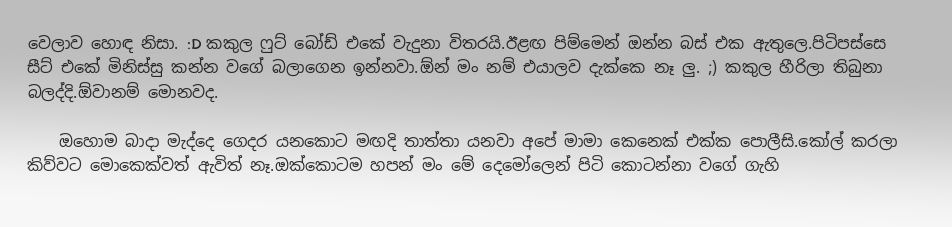වෙලාව හොඳ නිසා. :D කකුල ෆුට් බෝඩ් එකේ වැදුනා විතරයි.ඊළඟ පිම්මෙන් ඔන්න බස් එක ඇතුලෙ.පිටිපස්සෙ සීට් එකේ මිනිස්සු කන්න වගේ බලාගෙන ඉන්නවා.ඕන් මං නම් එයාලව දැක්කෙ නෑ ලු. ;) කකුල හීරිලා තිබුනා බලද්දි.ඕවානම් මොනවද.

    ඔහොම බාදා මැද්දෙ ගෙදර යනකොට මඟදි තාත්තා යනවා අපේ මාමා කෙනෙක් එක්ක පොලීසි.කෝල් කරලා කිව්වට මොකෙක්වත් ඇවිත් නෑ.ඔක්කොටම හපන් මං මේ දෙමෝලෙන් පිටි කොටන්නා වගේ ගැහි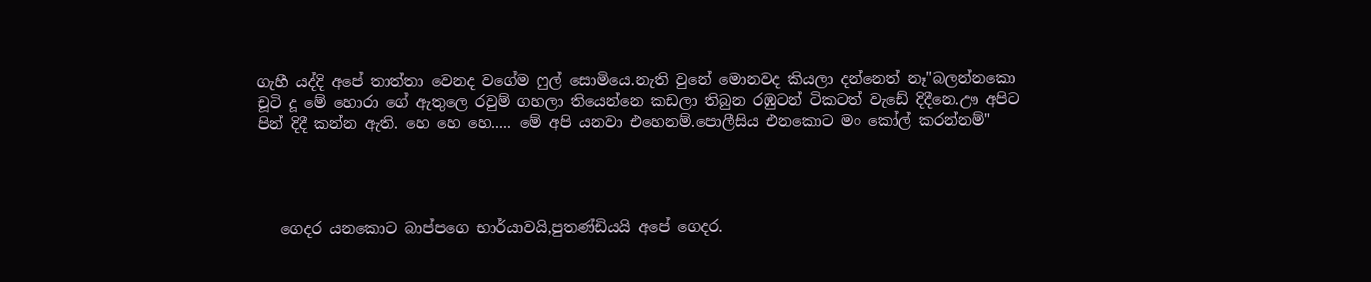ගැහී යද්දි අපේ තාත්තා වෙනද වගේම ෆුල් සොමියෙ.නැති වුනේ මොනවද කියලා දන්නෙත් නෑ"බලන්නකො චූටි දූ මේ හොරා ගේ ඇතුලෙ රවුම් ගහලා තියෙන්නෙ කඩලා තිබුන රඹුටන් ටිකටත් වැඩේ දිදීනෙ.ඌ අපිට පින් දිදී කන්න ඇති. හෙ හෙ හෙ..... මේ අපි යනවා එහෙනම්.පොලීසිය එනකොට මං කෝල් කරන්නම්"




   ගෙදර යනකොට බාප්පගෙ භාර්යාවයි,පුතණ්ඩියයි අපේ ගෙදර.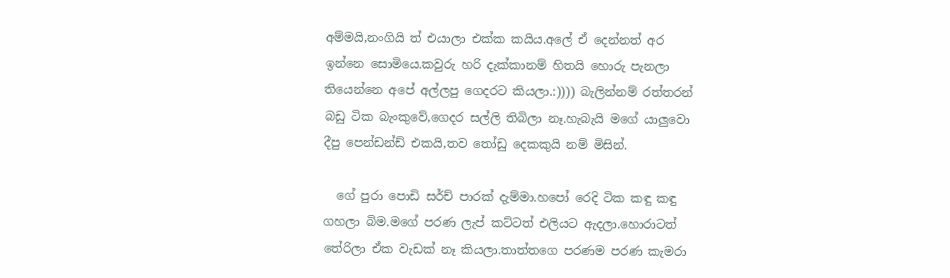අම්මයි,නංගියි ත් එයාලා එක්ක කයිය.අලේ ඒ දෙන්නත් අර ඉන්නෙ සොමියෙ.කවුරු හරි දැක්කානම් හිතයි හොරු පැනලා තියෙන්නෙ අපේ අල්ලපු ගෙදරට කියලා.:)))) බැලින්නම් රත්තරන් බඩු ටික බැංකුවේ,ගෙදර සල්ලි තිබිලා නෑ.හැබැයි මගේ යාලුවො දීපු පෙන්ඩන්ඩ් එකයි,තව තෝඩු දෙකකුයි නම් මිසින්.

  ගේ පුරා පොඩි සර්ච් පාරක් දැම්මා.හපෝ රෙදි ටික කඳු කඳු ගහලා බිම.මගේ පරණ ලැප් කට්ටත් එලියට ඇදලා.හොරාටත් තේරිලා ඒක වැඩක් නෑ කියලා.තාත්තගෙ පරණම පරණ කැමරා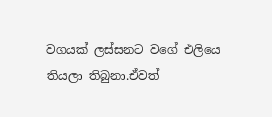වගයක් ලස්සනට වගේ එලියෙ තියලා තිබුනා.ඒවත්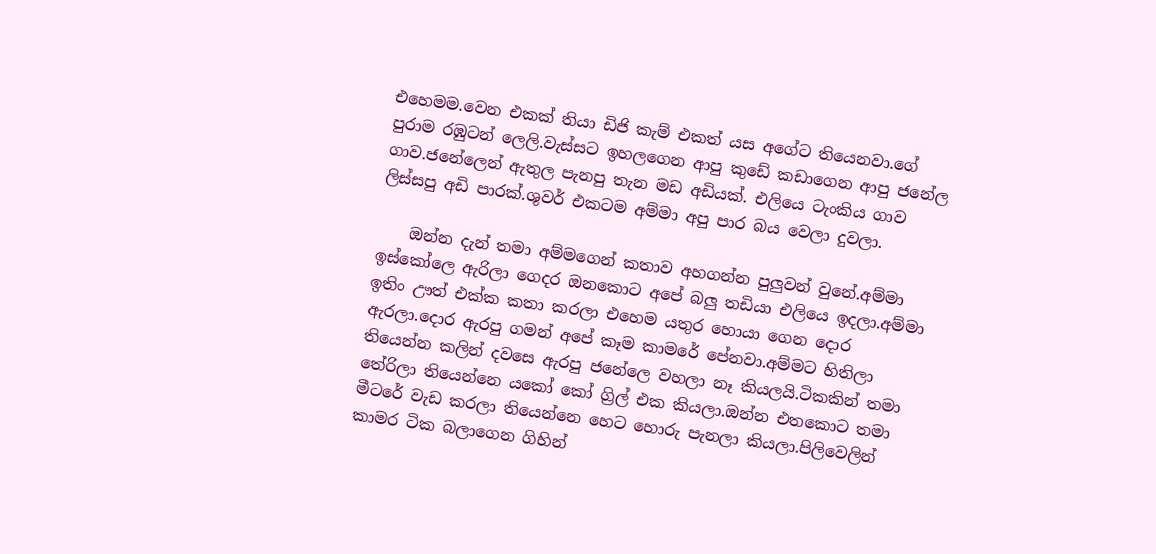එහෙමම.වෙන එකක් තියා ඩිජි කැම් එකත් යස අගේට තියෙනවා.ගේ පුරාම රඹුටන් ලෙලි.වැස්සට ඉහලගෙන ආපු කුඩේ කඩාගෙන ආපු ජනේල ගාව.ජනේලෙන් ඇතුල පැනපු තැන මඩ අඩියක්. එලියෙ ටැංකිය ගාව ලිස්සපු අඩි පාරක්.ශුවර් එකටම අම්මා අපු පාර බය වෙලා දුවලා.

    ඔන්න දැන් තමා අම්මගෙන් කතාව අහගන්න පුලුවන් වුනේ.අම්මා ඉස්කෝලෙ ඇරිලා ගෙදර ඔනකොට අපේ බලු තඩියා එලියෙ ඉදලා.අම්මා ඉතිං ඌත් එක්ක කතා කරලා එහෙම යතුර හොයා ගෙන දොර ඇරලා.දොර ඇරපු ගමන් අපේ කෑම කාමරේ පේනවා.අම්මට හිතිලා තියෙන්න කලින් දවසෙ ඇරපු ජනේලෙ වහලා නෑ කියලයි.ටිකකින් තමා තේරිලා තියෙන්නෙ යකෝ කෝ ග්‍රිල් එක කියලා.ඔන්න එතකොට තමා මීටරේ වැඩ කරලා තියෙන්නෙ හෙට හොරු පැනලා කියලා.පිලිවෙලින් කාමර ටික බලාගෙන ගිහින්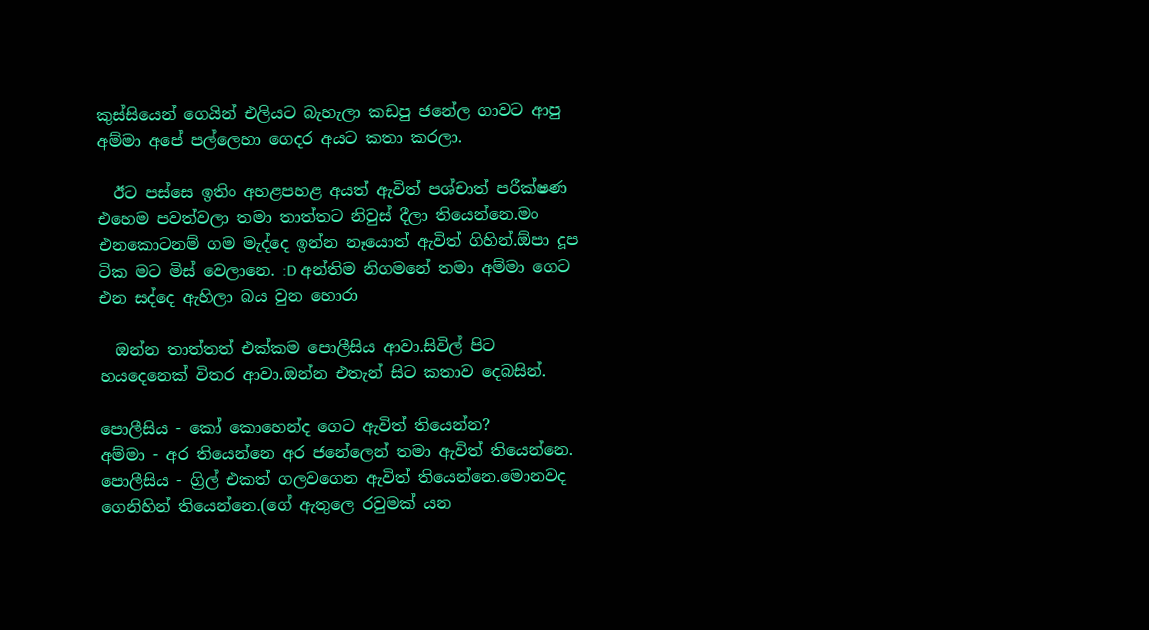කුස්සියෙන් ගෙයින් එලියට බැහැලා කඩපු ජනේල ගාවට ආපු අම්මා අපේ පල්ලෙහා ගෙදර අයට කතා කරලා.

  ඊට පස්සෙ ඉතිං අහළපහළ අයත් ඇවිත් පශ්චාත් පරීක්ෂණ එහෙම පවත්වලා තමා තාත්තට නිවුස් දීලා තියෙන්නෙ.මං එනකොටනම් ගම මැද්දෙ ඉන්න නෑයොත් ඇවිත් ගිහින්.ඕපා දූප ටික මට මිස් වෙලානෙ. :D අන්තිම නිගමනේ තමා අම්මා ගෙට එන සද්දෙ ඇහිලා බය වුන හොරා

  ඔන්න තාත්තත් එක්කම පොලීසිය ආවා.සිවිල් පිට හයදෙනෙක් විතර ආවා.ඔන්න එතැන් සිට කතාව දෙබසින්.

පොලීසිය - කෝ කොහෙන්ද ගෙට ඇවිත් තියෙන්න?
අම්මා - අර තියෙන්නෙ අර ජනේලෙන් තමා ඇවිත් තියෙන්නෙ.
පොලීසිය - ග්‍රිල් එකත් ගලවගෙන ඇවිත් තියෙන්නෙ.මොනවද ගෙනිහින් තියෙන්නෙ.(ගේ ඇතුලෙ රවුමක් යන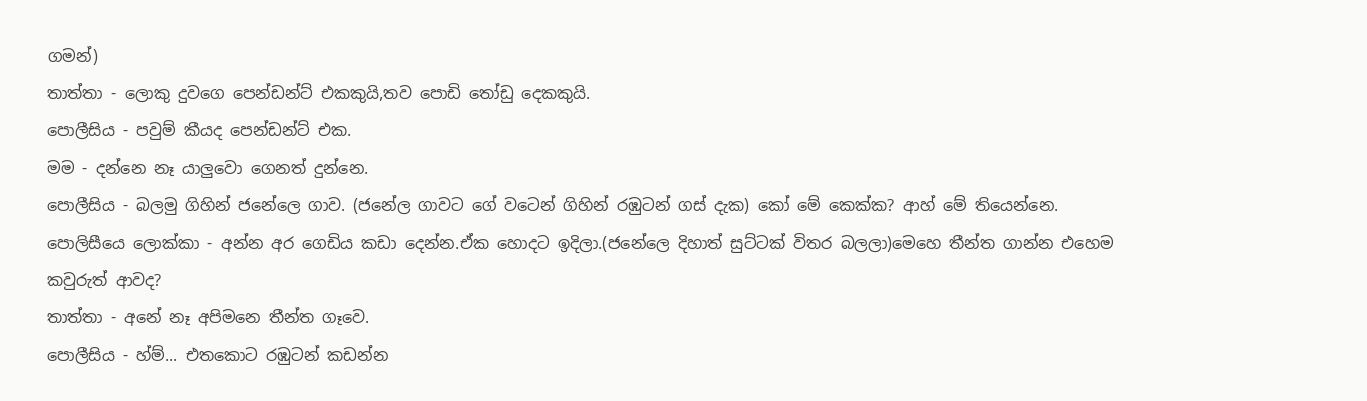ගමන්)
තාත්තා - ලොකු දුවගෙ පෙන්ඩන්ට් එකකුයි,තව පොඩි තෝඩු දෙකකුයි.
පොලීසිය - පවුම් කීයද පෙන්ඩන්ට් එක.
මම - දන්නෙ නෑ යාලුවො ගෙනත් දුන්නෙ.
පොලීසිය - බලමු ගිහින් ජනේලෙ ගාව. (ජනේල ගාවට ගේ වටෙන් ගිහින් රඹුටන් ගස් දැක) කෝ මේ කෙක්ක? ආහ් මේ තියෙන්නෙ.
පොලිසීයෙ ලොක්කා - අන්න අර ගෙඩිය කඩා දෙන්න.ඒක හොදට ඉදිලා.(ජනේලෙ දිහාත් සුට්ටක් විතර බලලා)මෙහෙ තීන්ත ගාන්න එහෙම කවුරුත් ආවද?
තාත්තා - අනේ නෑ අපිමනෙ තීන්ත ගෑවෙ.
පොලීසිය - හ්ම්... එතකොට රඹුටන් කඩන්න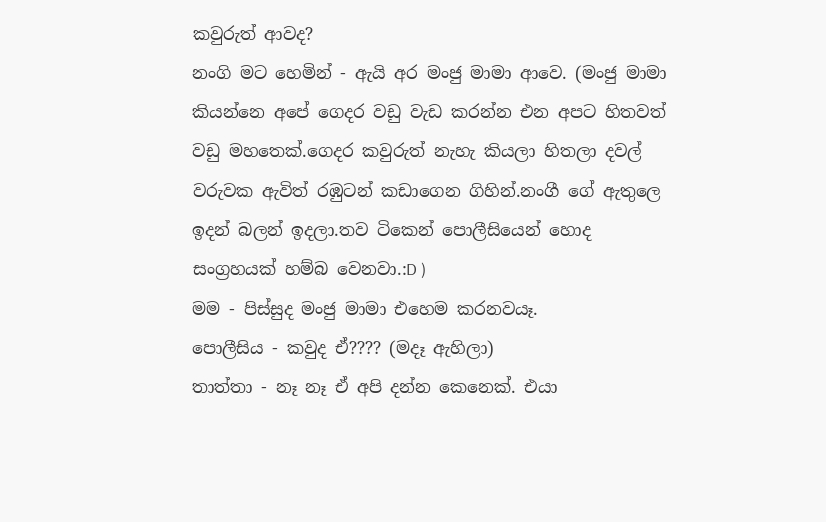කවුරුත් ආවද?
නංගි මට හෙමින් - ඇයි අර මංජු මාමා ආවෙ. (මංජු මාමා කියන්නෙ අපේ ගෙදර වඩු වැඩ කරන්න එන අපට හිතවත් වඩු මහතෙක්.ගෙදර කවුරුත් නැහැ කියලා හිතලා දවල් වරුවක ඇවිත් රඹුටන් කඩාගෙන ගිහින්.නංගී ගේ ඇතුලෙ ඉදන් බලන් ඉදලා.තව ටිකෙන් පොලීසියෙන් හොද සංග්‍රහයක් හම්බ වෙනවා.:D )
මම - පිස්සුද මංජු මාමා එහෙම කරනවයෑ.
පොලීසිය - කවුද ඒ???? (මදෑ ඇහිලා)
තාත්තා - නෑ නෑ ඒ අපි දන්න කෙනෙක්. එයා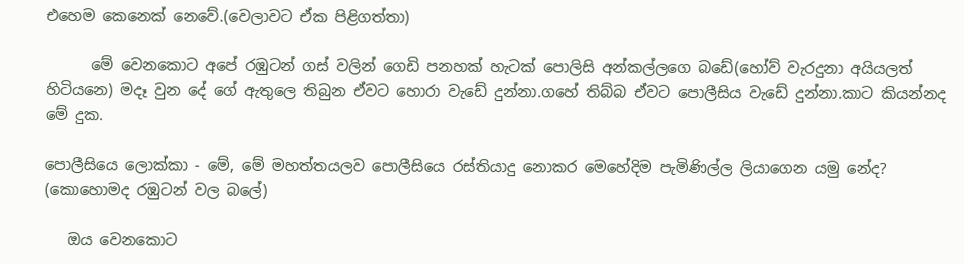එහෙම කෙනෙක් නෙවේ.(වෙලාවට ඒක පිළිගත්තා)

      මේ වෙනකොට අපේ රඹුටන් ගස් වලින් ගෙඩි පනහක් හැටක් පොලිසි අන්කල්ලගෙ බඩේ(හෝව් වැරදුනා අයියලත් හිටියනෙ) මදෑ වුන දේ ගේ ඇතුලෙ තිබුන ඒවට හොරා වැඩේ දුන්නා.ගහේ තිබ්බ ඒවට පොලීසිය වැඩේ දුන්නා.කාට කියන්නද මේ දුක.

පොලීසියෙ ලොක්කා - මේ, මේ මහත්තයලව පොලීසියෙ රස්තියාදු නොකර මෙහේදිම පැමිණිල්ල ලියාගෙන යමු නේද? (කොහොමද රඹුටන් වල බලේ)

   ඔය වෙනකොට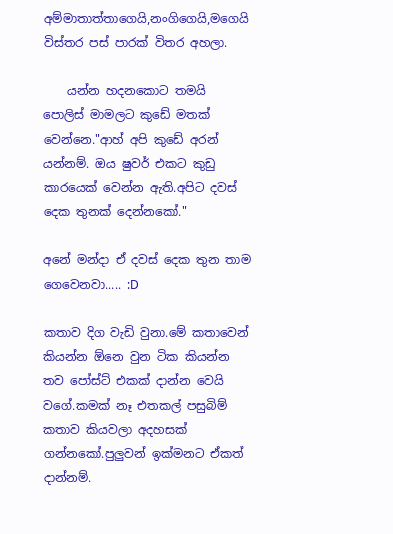අම්මාතාත්තාගෙයි,නංගිගෙයි,මගෙයි විස්තර පස් පාරක් විතර අහලා.

    යන්න හදනකොට තමයි පොලිස් මාමලට කුඩේ මතක් වෙන්නෙ."ආහ් අපි කුඩේ අරන් යන්නම්. ඔය ෂුවර් එකට කුඩු කාරයෙක් වෙන්න ඇති.අපිට දවස් දෙක තුනක් දෙන්නකෝ."

අනේ මන්දා ඒ දවස් දෙක තුන තාම ගෙවෙනවා..... :D

කතාව දිග වැඩි වුනා.මේ කතාවෙන් කියන්න ඕනෙ වුන ටික කියන්න තව පෝස්ට් එකක් දාන්න වෙයි වගේ.කමක් නෑ එතකල් පසුබිම් කතාව කියවලා අදහසක් ගන්නකෝ.පුලුවන් ඉක්මනට ඒකත් දාන්නම්.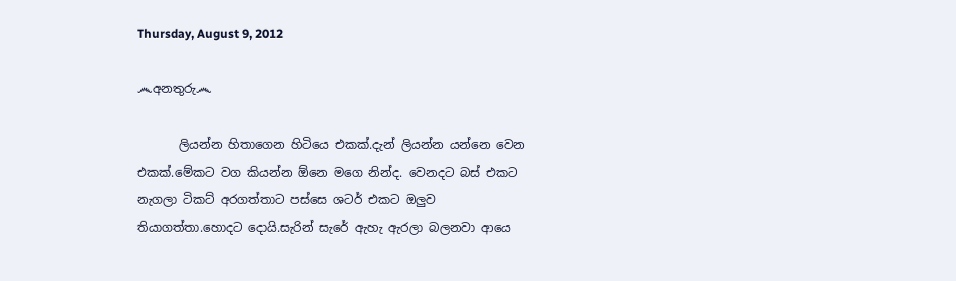Thursday, August 9, 2012

෴අනතුරු෴

       ලියන්න හිතාගෙන හිටියෙ එකක්.දැන් ලියන්න යන්නෙ වෙන එකක්.මේකට වග කියන්න ඕනෙ මගෙ නින්ද. වෙනදට බස් එකට නැගලා ටිකට් අරගත්තාට පස්සෙ ශටර් එකට ඔලුව තියාගත්තා.හොදට දොයි.සැරින් සැරේ ඇහැ ඇරලා බලනවා ආයෙ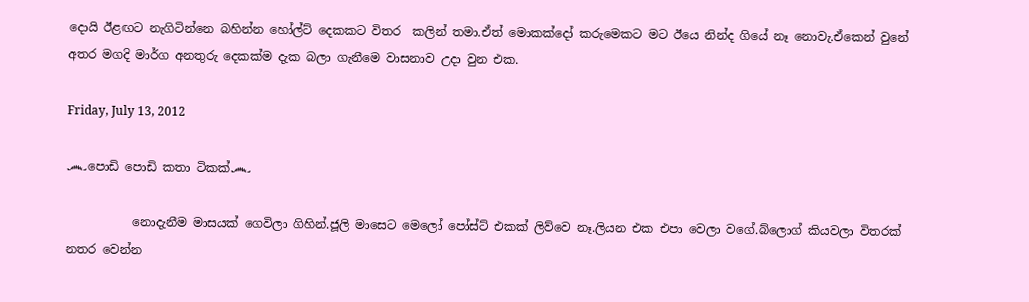දොයි ඊළඟට නැගිටින්නෙ බහින්න හෝල්ට් දෙකකට විතර  කලින් තමා.ඒත් මොකක්දෝ කරුමෙකට මට ඊයෙ නින්ද ගියේ නෑ නොවැ.ඒකෙන් වුනේ අතර මගදි මාර්ග අනතුරු දෙකක්ම දැක බලා ගැනීමෙ වාසනාව උදා වුන එක.

Friday, July 13, 2012

෴පොඩි පොඩි කතා ටිකක්෴

           නොදැනීම මාසයක් ගෙවිලා ගිහින්.ජූලි මාසෙට මෙලෝ පෝස්ට් එකක් ලිව්වෙ නෑ.ලියන එක එපා වෙලා වගේ.බ්ලොග් කියවලා විතරක් නතර වෙන්න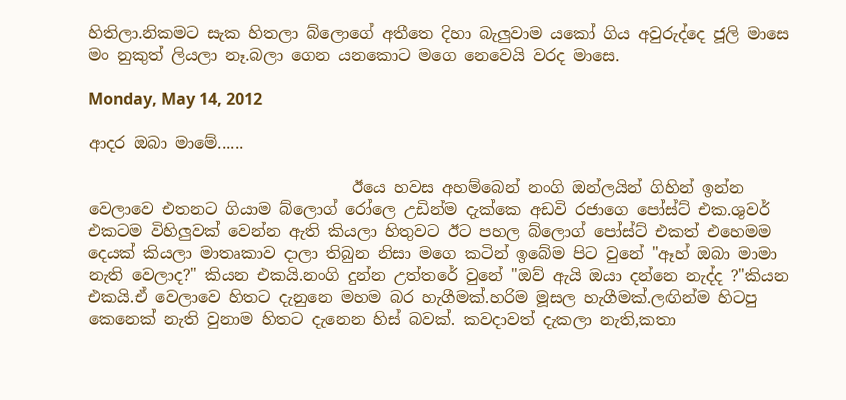හිතිලා.නිකමට සැක හිතලා බ්ලොගේ අතීතෙ දිහා බැලුවාම යකෝ ගිය අවුරුද්දෙ ජූලි මාසෙ මං නුකුත් ලියලා නෑ.බලා ගෙන යනකොට මගෙ නෙවෙයි වරද මාසෙ.

Monday, May 14, 2012

ආදර ඔබා මාමේ......

                                 ඊයෙ හවස අහම්බෙන් නංගි ඔන්ලයින් ගිහින් ඉන්න වෙලාවෙ එතනට ගියාම බ්ලොග් රෝලෙ උඩින්ම දැක්කෙ අඩවි රජාගෙ පෝස්ට් එක.ශුවර් එකටම විහිලුවක් වෙන්න ඇති කියලා හිතුවට ඊට පහල බ්ලොග් පෝස්ට් එකත් එහෙමම දෙයක් කියලා මාතෘකාව දාලා තිබුන නිසා මගෙ කටින් ඉබේම පිට වුනේ "ඈහ් ඔබා මාමා නැති වෙලාද?" කියන එකයි.නංගි දුන්න උත්තරේ වුනේ "ඔව් ඇයි ඔයා දන්නෙ නැද්ද ?"කියන එකයි.ඒ වෙලාවෙ හිතට දැනුනෙ මහම බර හැගීමක්.හරිම මූසල හැගීමක්.ලඟින්ම හිටපු කෙනෙක් නැති වුනාම හිතට දැනෙන හිස් බවක්. කවදාවත් දැකලා නැති,කතා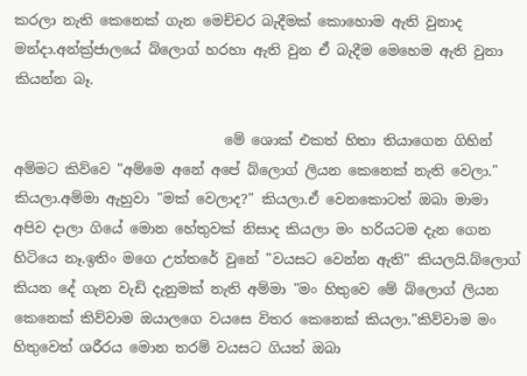කරලා නැති කෙනෙක් ගැන මෙච්චර බැදීමක් කොහොම ඇති වුනාද මන්දා.අන්ක්‍ර්ජාලයේ බ්ලොග් හරහා ඇති වුන ඒ බැදීම මෙහෙම ඇති වුනා කියන්න බෑ.

                              මේ ශොක් එකත් හිතා තියාගෙන ගිහින් අම්මට කිව්වෙ "අම්මෙ අනේ අපේ බ්ලොග් ලියන කෙනෙක් නැති වෙලා." කියලා.අම්මා ඇහුවා "මක් වෙලාද?" කියලා.ඒ වෙනකොටත් ඔබා මාමා අපිව දාලා ගියේ මොන හේතුවක් නිසාද කියලා මං හරියටම දැන ගෙන හිටියෙ නෑ.ඉතිං මගෙ උත්තරේ වුනේ "වයසට වෙන්න ඇති" කියලයි.බ්ලොග් කියන දේ ගැන වැඩි දැනුමක් නැති අම්මා "මං හිතුවෙ මේ බ්ලොග් ලියන කෙනෙක් කිව්වාම ඔයාලගෙ වයසෙ විතර කෙනෙක් කියලා."කිව්වාම මං හිතුවෙත් ශරීරය මොන තරම් වයසට ගියත් ඔබා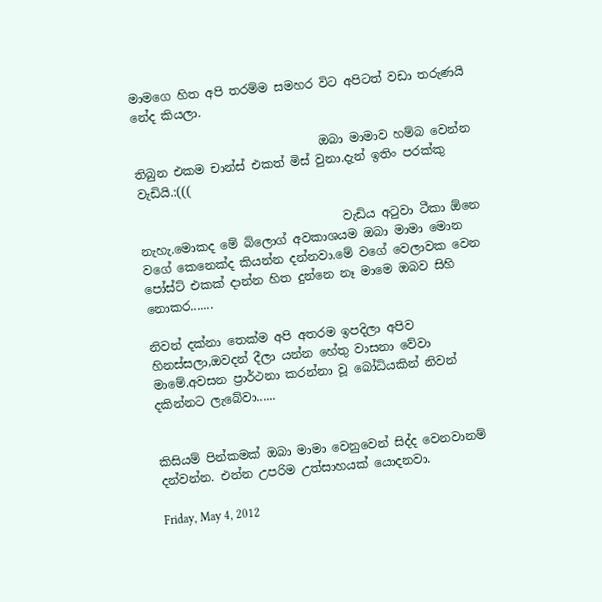මාමගෙ හිත අපි තරම්ම සමහර විට අපිටත් වඩා තරුණයි නේද කියලා.

                               ඔබා මාමාව හම්බ වෙන්න තිබුන එකම චාන්ස් එකත් මිස් වුනා.දැන් ඉතිං පරක්කු වැඩියි.:(((

                                  වැඩිය අටුවා ටීකා ඕනෙ නැහැ.මොකද මේ බ්ලොග් අවකාශයම ඔබා මාමා මොන වගේ කෙනෙක්ද කියන්න දන්නවා.මේ වගේ වෙලාවක වෙන පෝස්ට් එකක් දාන්න හිත දුන්නෙ නෑ මාමෙ ඔබව සිහි නොකර.......

නිවන් දක්නා තෙක්ම අපි අතරම ඉපදිලා අපිව හිනස්සලා,ඔවදන් දීලා යන්න හේතු වාසනා වේවා මාමේ.අවසන ප්‍රාර්ථනා කරන්නා වූ බෝධියකින් නිවන් දකින්නට ලැබේවා......


කිසියම් පින්කමක් ඔබා මාමා වෙනුවෙන් සිද්ද වෙනවානම් දන්වන්න. එන්න උපරිම උත්සාහයක් යොදනවා.

Friday, May 4, 2012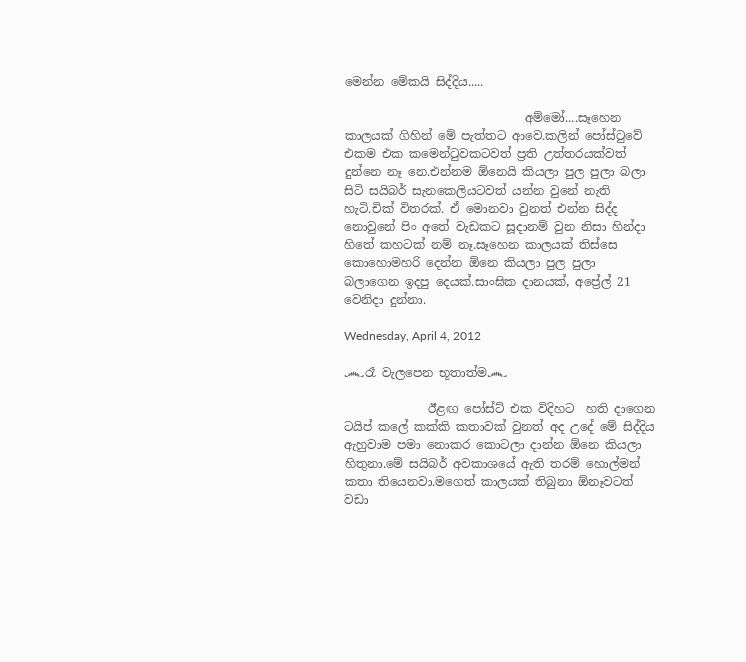මෙන්න මේකයි සිද්දිය.....

                              අම්මෝ....සෑහෙන කාලයක් ගිහින් මේ පැත්තට ආවෙ.කලින් පෝස්ටුවේ එකම එක කමෙන්ටුවකටවත් ප්‍රති උත්තරයක්වත් දුන්නෙ නෑ නෙ.එන්නම ඕනෙයි කියලා පුල පුලා බලා සිටි සයිබර් සැනකෙලියටවත් යන්න වුනේ නැති හැටි.චික් විතරක්. ඒ මොනවා වුනත් එන්න සිද්ද නොවුනේ පිං අතේ වැඩකට සූදානම් වුන නිසා හින්දා හිතේ කහටක් නම් නෑ.සෑහෙන කාලයක් තිස්සෙ කොහොමහරි දෙන්න ඕනෙ කියලා පුල පුලා බලාගෙන ඉදපු දෙයක්.සාංඝික දානයක්, අප්‍රේල් 21 වෙනිදා දුන්නා.

Wednesday, April 4, 2012

෴රෑ වැලපෙන භූතාත්ම෴

              ඊළඟ පෝස්ට් එක විදිහට  හති දාගෙන ටයිප් කලේ කක්කි කතාවක් වුනත් අද උදේ මේ සිද්දිය ඇහුවාම පමා නොකර කොටලා දාන්න ඕනෙ කියලා හිතුනා.මේ සයිබර් අවකාශයේ ඇති තරම් හොල්මන් කතා තියෙනවා.මගෙත් කාලයක් තිබුනා ඕනෑවටත් වඩා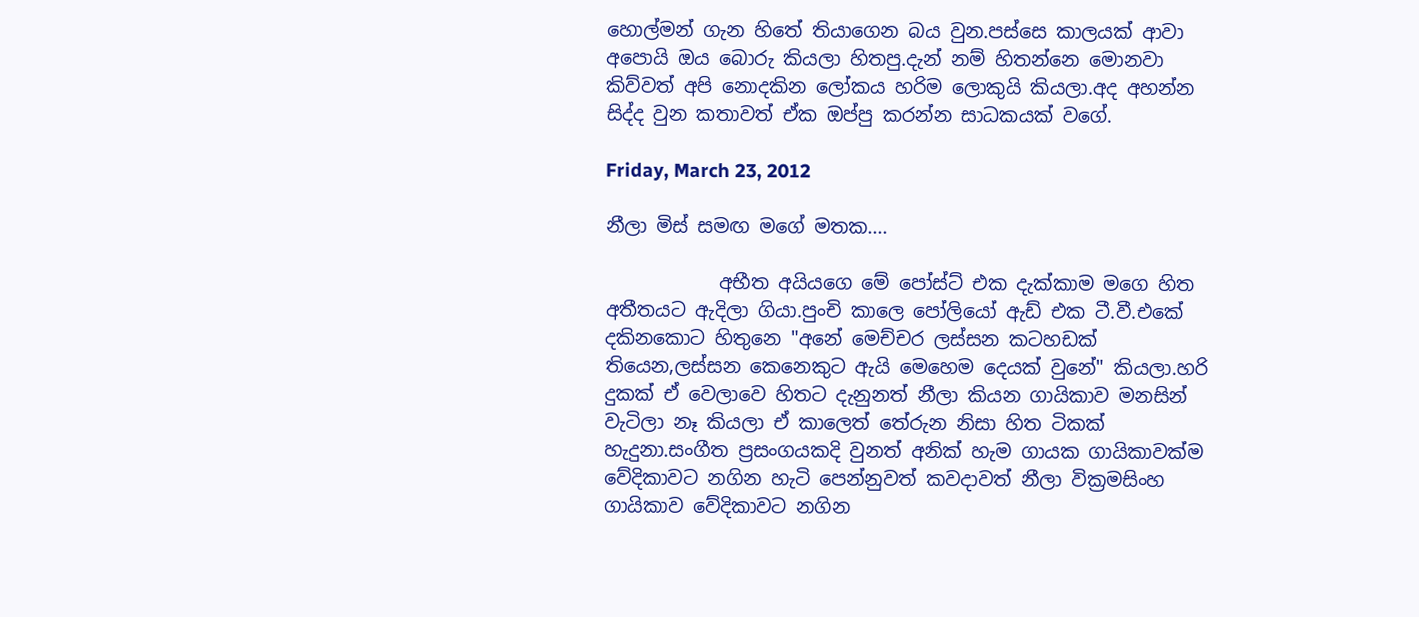හොල්මන් ගැන හිතේ තියාගෙන බය වුන.පස්සෙ කාලයක් ආවා අපොයි ඔය බොරු කියලා හිතපු.දැන් නම් හිතන්නෙ මොනවා කිව්වත් අපි නොදකින ලෝකය හරිම ලොකුයි කියලා.අද අහන්න සිද්ද වුන කතාවත් ඒක ඔප්පු කරන්න සාධකයක් වගේ.

Friday, March 23, 2012

නීලා මිස් සමඟ මගේ මතක....

            අභීත අයියගෙ මේ පෝස්ට් එක දැක්කාම මගෙ හිත අතීතයට ඇදිලා ගියා.පුංචි කාලෙ පෝලියෝ ඇඩ් එක ටී.වී.එකේ දකිනකොට හිතුනෙ "අනේ මෙච්චර ලස්සන කටහඩක් තියෙන,ලස්සන කෙනෙකුට ඇයි මෙහෙම දෙයක් වුනේ" කියලා.හරි දුකක් ඒ වෙලාවෙ හිතට දැනුනත් නීලා කියන ගායිකාව මනසින් වැටිලා නෑ කියලා ඒ කාලෙත් තේරුන නිසා හිත ටිකක් හැදුනා.සංගීත ප්‍රසංගයකදි වුනත් අනික් හැම ගායක ගායිකාවක්ම වේදිකාවට නගින හැටි පෙන්නුවත් කවදාවත් නීලා වික්‍රමසිංහ ගායිකාව වේදිකාවට නගින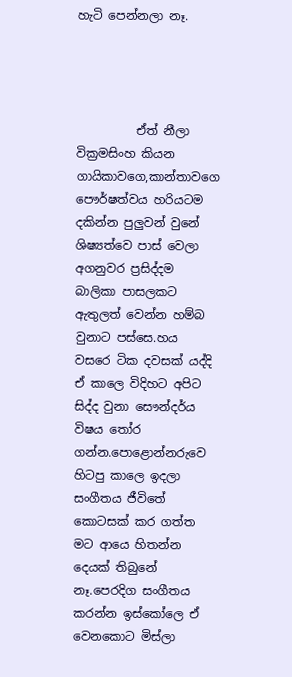හැටි පෙන්නලා නෑ.




          ඒත් නීලා වික්‍රමසිංහ කියන ගායිකාවගෙ,කාන්තාවගෙ පෞර්ෂත්වය හරියටම දකින්න පුලුවන් වුනේ ශිෂ්‍යත්වෙ පාස් වෙලා අගනුවර ප්‍රසිද්දම බාලිකා පාසලකට ඇතුලත් වෙන්න හම්බ වුනාට පස්සෙ.හය වසරෙ ටික දවසක් යද්දි ඒ කාලෙ විදිහට අපිට සිද්ද වුනා සෞන්දර්ය විෂය තෝර ගන්න.පොළොන්නරුවෙ හිටපු කාලෙ ඉදලා සංගීතය ජීවිතේ කොටසක් කර ගත්ත මට ආයෙ හිතන්න දෙයක් තිබුනේ නෑ.පෙරදිග සංගීතය කරන්න ඉස්කෝලෙ ඒ වෙනකොට මිස්ලා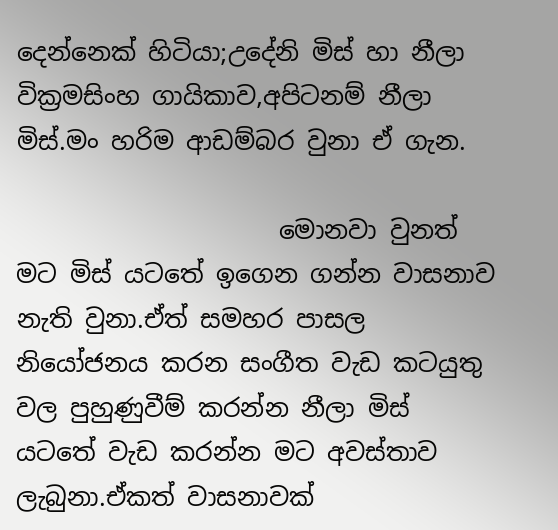දෙන්නෙක් හිටියා;උදේනි මිස් හා නීලා වික්‍රමසිංහ ගායිකාව,අපිටනම් නීලා මිස්.මං හරිම ආඩම්බර වුනා ඒ ගැන.

                     මොනවා වුනත් මට මිස් යටතේ ඉගෙන ගන්න වාසනාව නැති වුනා.ඒත් සමහර පාසල නියෝජනය කරන සංගීත වැඩ කටයුතු වල පුහුණුවීම් කරන්න නීලා මිස් යටතේ වැඩ කරන්න මට අවස්තාව ලැබුනා.ඒකත් වාසනාවක්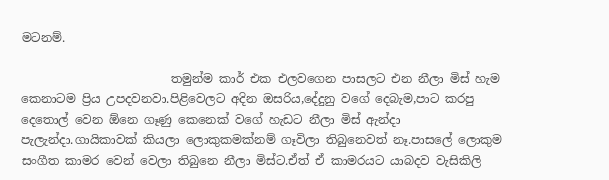මටනම්.

                         තමුන්ම කාර් එක එලවගෙන පාසලට එන නීලා මිස් හැම කෙනාටම ප්‍රිය උපදවනවා.පිළිවෙලට අදින ඔසරිය,දේදුනු වගේ දෙබැම,පාට කරපු දෙතොල් වෙන ඕනෙ ගෑණු කෙනෙක් වගේ හැඩට නීලා මිස් ඇන්දා පැලැන්දා.ගායිකාවක් කියලා ලොකුකමක්නම් ගෑවිලා තිබුනෙවත් නෑ.පාසලේ ලොකුම සංගීත කාමර වෙන් වෙලා තිබුනෙ නීලා මිස්ට.ඒත් ඒ කාමරයට යාබදව වැසිකිලි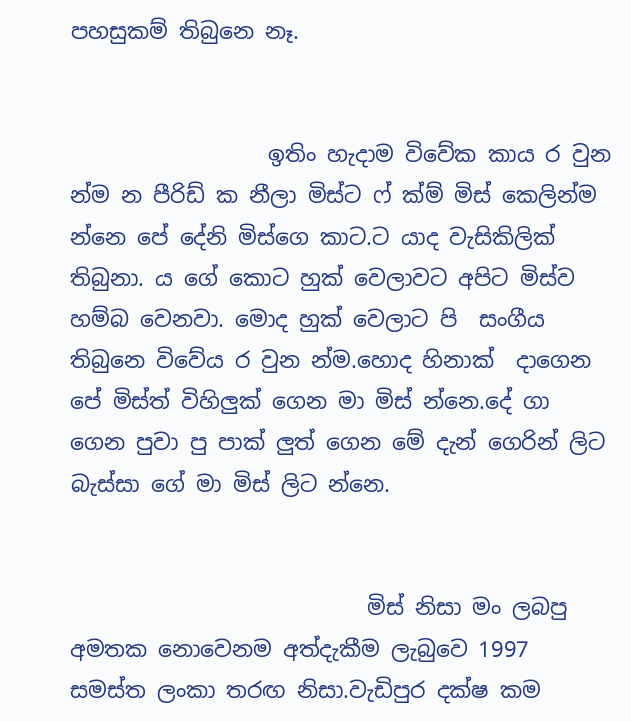පහසුකම් තිබුනෙ නෑ.


                  ඉතිං හැදාම විවේක කාය ර වුන න්ම න පීරිඩ් ක නීලා මිස්ට ෆ් ක්ම් මිස් කෙලින්ම න්නෙ පේ දේනි මිස්ගෙ කාට.ට යාද වැසිකිලික් තිබුනා. ය ගේ කොට හුක් වෙලාවට අපිට මිස්ව හම්බ වෙනවා. මොද හුක් වෙලාට පි  සංගීය තිබුනෙ විවේය ර වුන න්ම.හොද හිනාක්  දාගෙන පේ මිස්ත් විහිලුක් ගෙන මා මිස් න්නෙ.දේ ගා ගෙන පුවා පු පාක් ලුත් ගෙන මේ දැන් ගෙරින් ලිට බැස්සා ගේ මා මිස් ලිට න්නෙ.


                           මිස් නිසා මං ලබපු අමතක නොවෙනම අත්දැකීම ලැබුවෙ 1997 සමස්ත ලංකා තරඟ නිසා.වැඩිපුර දක්ෂ කම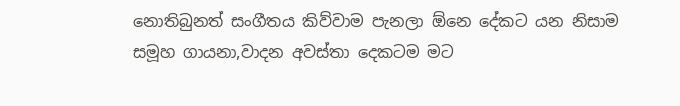නොතිබුනත් සංගීතය කිව්වාම පැනලා ඕනෙ දේකට යන නිසාම සමූහ ගායනා,වාදන අවස්තා දෙකටම මට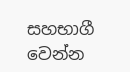සහභාගී වෙන්න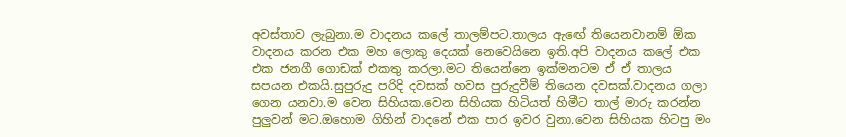අවස්තාව ලැබුනා.ම වාදනය කලේ තාලම්පට.තාලය ඇඟේ තියෙනවානම් ඕක වාදනය කරන එක මහ ලොකු දෙයක් නෙවෙයිනෙ ඉති.අපි වාදනය කලේ එක එක ජනගී ගොඩක් එකතු කරලා.මට තියෙන්නෙ ඉක්මනටම ඒ ඒ තාලය සපයන එකයි.සුපුරුදු පරිදි දවසක් හවස පුරුදුවීම් තියෙන දවසක්.වාදනය ගලා ගෙන යනවා.ම වෙන සිහියක.වෙන සිහියක හිටියත් හිමීට තාල් මාරු කරන්න පුලුවන් මට.ඔහොම ගිහින් වාදනේ එක පාර ඉවර වුනා.වෙන සිහියක හිටපු මං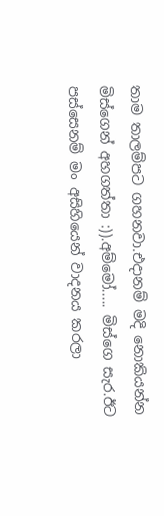තාම තාලම්පට ගහනවා.එදානම් මදි නොකියන්න මිස්ගෙන් අහගත්තා :)).අම්මෝ..... මිස්ගෙ සැර.ඊට පස්සෙනම් මං අසිහියෙන් වාදනය කරලා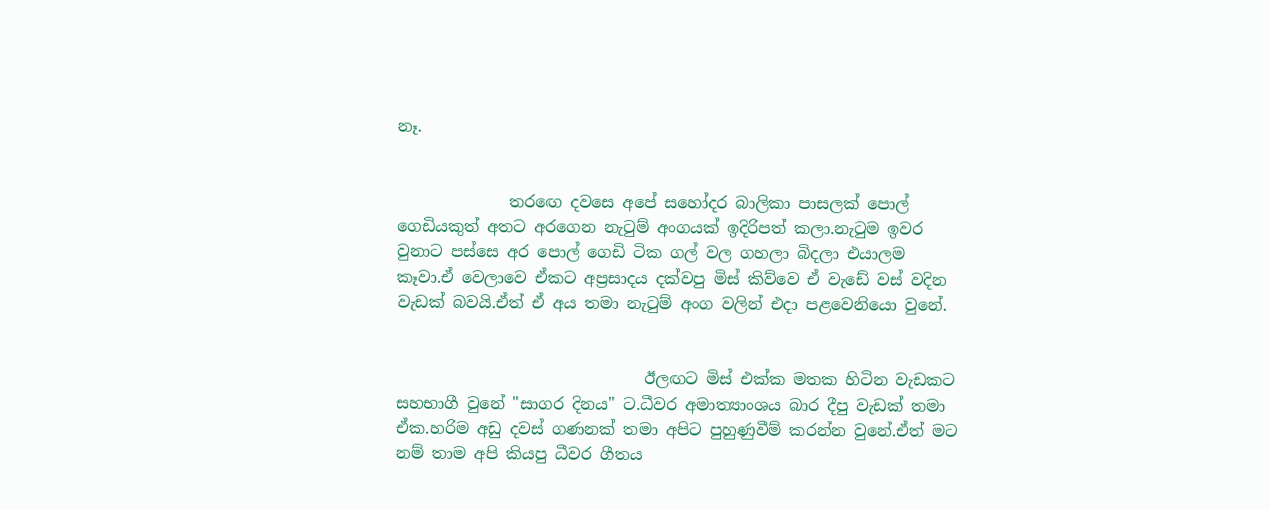නෑ.


              තරඟෙ දවසෙ අපේ සහෝදර බාලිකා පාසලක් පොල් ගෙඩියකුත් අතට අරගෙන නැටුම් අංගයක් ඉදිරිපත් කලා.නැටුම ඉවර වුනාට පස්සෙ අර පොල් ගෙඩි ටික ගල් වල ගහලා බිදලා එයාලම කෑවා.ඒ වෙලාවෙ ඒකට අප්‍රසාදය දක්වපු මිස් කිව්වෙ ඒ වැඩේ වස් වදින වැඩක් බවයි.ඒත් ඒ අය තමා නැටුම් අංග වලින් එදා පළවෙනියො වුනේ.


                               ඊලඟට මිස් එක්ක මතක හිටින වැඩකට සහභාගී වුනේ "සාගර දිනය" ට.ධීවර අමාත්‍යාංශය බාර දීපු වැඩක් තමා ඒක.හරිම අඩු දවස් ගණනක් තමා අපිට පුහුණුවීම් කරන්න වුනේ.ඒත් මට නම් තාම අපි කියපු ධීවර ගීතය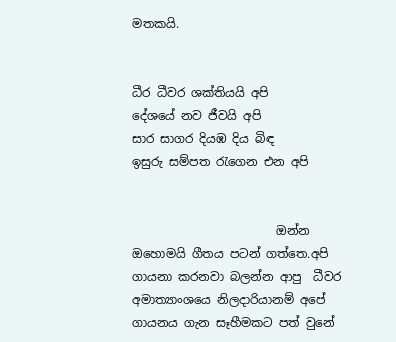මතකයි.


ධීර ධීවර ශක්තියයි අපි
දේශයේ නව ජීවයි අපි
සාර සාගර දියඹ දිය බිඳ
ඉසුරු සම්පත රැගෙන එන අපි


                        ඔන්න ඔහොමයි ගීතය පටන් ගත්තෙ.අපි ගායනා කරනවා බලන්න ආපු  ධීවර අමාත්‍යාංශයෙ නිලදාරියානම් අපේ ගායනය ගැන සෑහීමකට පත් වුනේ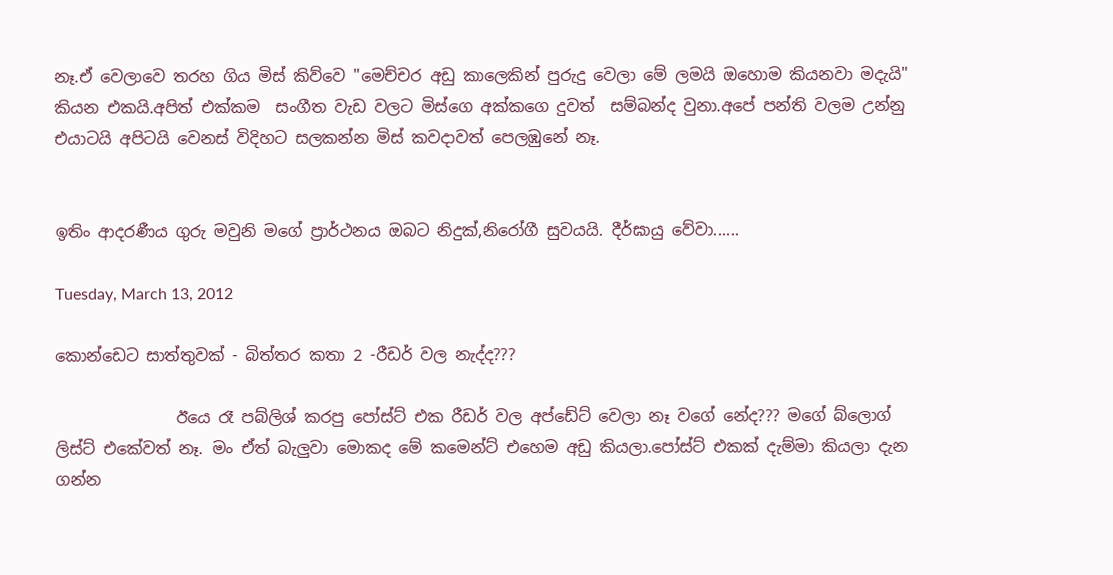නෑ.ඒ වෙලාවෙ තරහ ගිය මිස් කිව්වෙ "මෙච්චර අඩු කාලෙකින් පුරුදු වෙලා මේ ලමයි ඔහොම කියනවා මදැයි" කියන එකයි.අපිත් එක්කම  සංගීත වැඩ වලට මිස්ගෙ අක්කගෙ දුවත්  සම්බන්ද වුනා.අපේ පන්ති වලම උන්නු එයාටයි අපිටයි වෙනස් විදිහට සලකන්න මිස් කවදාවත් පෙලඹුනේ නෑ.


ඉතිං ආදරණීය ගුරු මවුනි මගේ ප්‍රාර්ථනය ඔබට නිදුක්,නිරෝගී සුවයයි. දීර්ඝායු වේවා......

Tuesday, March 13, 2012

කොන්ඩෙට සාත්තුවක් - බිත්තර කතා 2 -රීඩර් වල නැද්ද???

               ඊයෙ රෑ පබ්ලිශ් කරපු පෝස්ට් එක රීඩර් වල අප්ඩේට් වෙලා නෑ වගේ නේද??? මගේ බ්ලොග් ලිස්ට් එකේවත් නෑ. මං ඒත් බැලුවා මොකද මේ කමෙන්ට් එහෙම අඩු කියලා.පෝස්ට් එකක් දැම්මා කියලා දැන ගන්න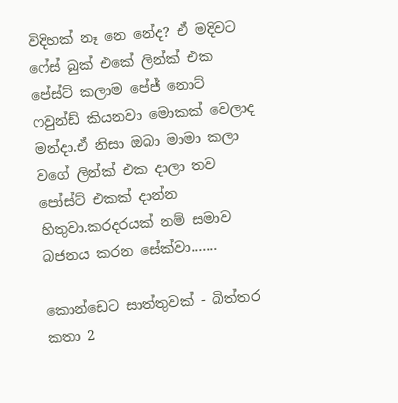විදිහක් නෑ නෙ නේද? ඒ මදිවට ෆේස් බුක් එකේ ලින්ක් එක පේස්ට් කලාම පේජ් නොට් ෆවුන්ඩ් කියනවා මොකක් වෙලාද මන්දා.ඒ නිසා ඔබා මාමා කලා වගේ ලින්ක් එක දාලා තව පෝස්ට් එකක් දාන්න හිතුවා.කරදරයක් නම් සමාව බජනය කරන සේක්වා.......

කොන්ඩෙට සාත්තුවක් - බිත්තර කතා 2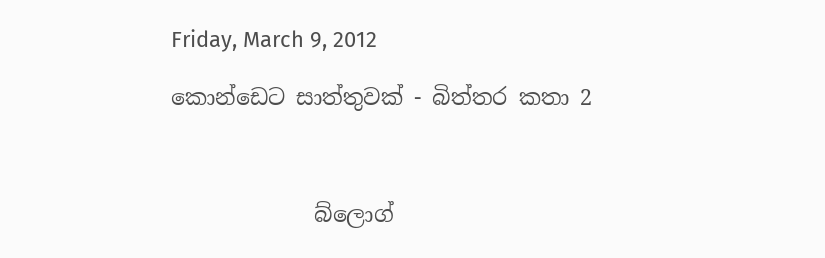Friday, March 9, 2012

කොන්ඩෙට සාත්තුවක් - බිත්තර කතා 2



             බ්ලොග්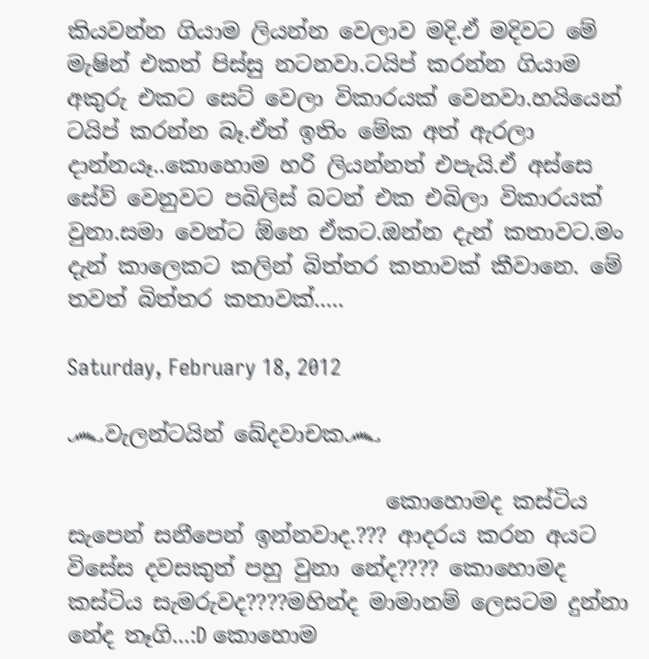කියවන්න ගියාම ලියන්න වෙලාව මදි.ඒ මදිවට මේ මැෂින් එකත් පිස්සු නටනවා.ටයිප් කරන්න ගියාම අකුරු එකට සෙට් වෙලා විකාරයක් වෙනවා.හයියෙන් ටයිප් කරන්න බෑ.ඒත් ඉතිං මේක අත් ඇරලා දාන්න‍යෑ..කොහොම හරි ලියන්නත් එපැයි.ඒ අස්සෙ සේව් වෙනුවට පබිලිස් බටන් එක එබිලා විකාරයක් වුනා.සමා වෙන්ට ඕනෙ ඒකට.ඔන්න දැන් කතාවට.මං දැන් කාලෙකට කලින් බිත්තර කතාවක් කීවානෙ. මේ තවත් බිත්තර කතාවක්.....

Saturday, February 18, 2012

෴වැලන්ටයින් ඛේදවාචක෴

                             කොහොමද කස්ටිය සැපෙන් සනීපෙන් ඉන්නවාද.??? ආදරය කරන අයට විසේස දවසකුත් පහු වුනා නේද???? කොහොමද කස්ටිය සැමරුවද????මහින්ද මාමානම් ලෙසටම දුන්නා නේද තෑගි...:D කොහොම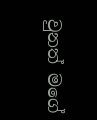වුනත් මගේ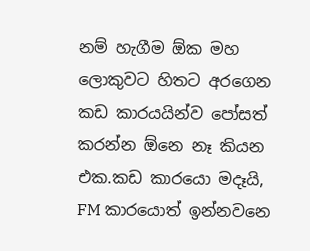නම් හැගීම ඕක මහ ලොකුවට හිතට අරගෙන කඩ කාරයයින්ව පෝසත් කරන්න ඕනෙ නෑ කියන එක.කඩ කාරයො මදෑයි, FM කාරයොත් ඉන්නවනෙ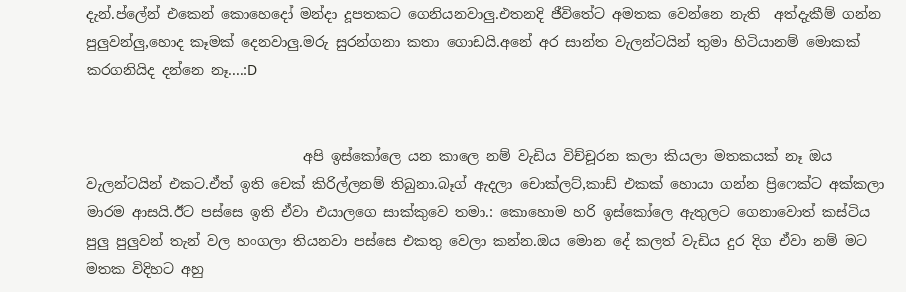දැන්.ප්ලේන් එකෙන් කොහෙදෝ මන්දා දූපතකට ගෙනියනවාලු.එතනදි ජීවිතේට අමතක වෙන්නෙ නැති  අත්දැකීම් ගන්න පුලුවන්ලු,හොද කෑමක් දෙනවාලු.මරු සුරන්ගනා කතා ගොඩයි.අනේ අර සාන්ත වැලන්ටයින් තුමා හිටියානම් මොකක් කරගනියිද දන්නෙ නෑ....:D


                               අපි ඉස්කෝලෙ යන කාලෙ නම් වැඩිය විච්චූරන කලා කියලා මතකයක් නෑ ඔය වැලන්ටයින් එකට.ඒත් ඉති චෙක් කිරිල්ලනම් තිබුනා.බෑග් ඇදලා චොක්ලට්,කාඩ් එකක් හොයා ගන්න ප්‍රිෆෙක්ට අක්කලා මාරම ආසයි.ඊට පස්සෙ ඉති ඒවා එයාලගෙ සාක්කුවෙ තමා.: කොහොම හරි ඉස්කෝලෙ ඇතුලට ගෙනාවොත් කස්ටිය පුලු පුලුවන් තැන් වල හංගලා තියනවා පස්සෙ එකතු වෙලා කන්න.ඔය මොන දේ කලත් වැඩිය දුර දිග ඒවා නම් මට මතක විදිහට අහු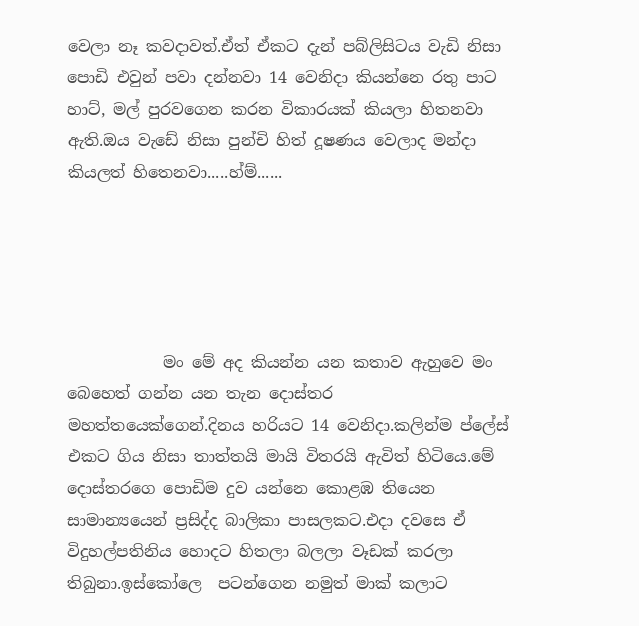වෙලා නෑ කවදාවත්.ඒත් ඒකට දැන් පබ්ලිසිටය වැඩි නිසා පොඩි එවුන් පවා දන්නවා 14 වෙනිදා කියන්නෙ රතු පාට හාට්, මල් පුරවගෙන කරන විකාරයක් කියලා හිතනවා ඇති.ඔය වැඩේ නිසා පුන්චි හිත් දූෂණය වෙලාද මන්දා කියලත් හිතෙනවා.....හ්ම්......





            මං මේ අද කියන්න යන කතාව ඇහුවෙ මං බෙහෙත් ගන්න යන තැන දොස්තර මහත්තයෙක්ගෙන්.දිනය හරියට 14 වෙනිදා.කලින්ම ප්ලේස් එකට ගිය නිසා තාත්තයි මායි විතරයි ඇවිත් හිටියෙ.මේ දොස්තරගෙ පොඩිම දුව යන්නෙ කොළඹ තියෙන සාමාන්‍යයෙන් ප්‍රසිද්ද බාලිකා පාසලකට.එදා දවසෙ ඒ විදුහල්පතිනිය හොදට හිතලා බලලා වෑඩක් කරලා තිබුනා.ඉස්කෝලෙ  පටන්ගෙන නමුත් මාක් කලාට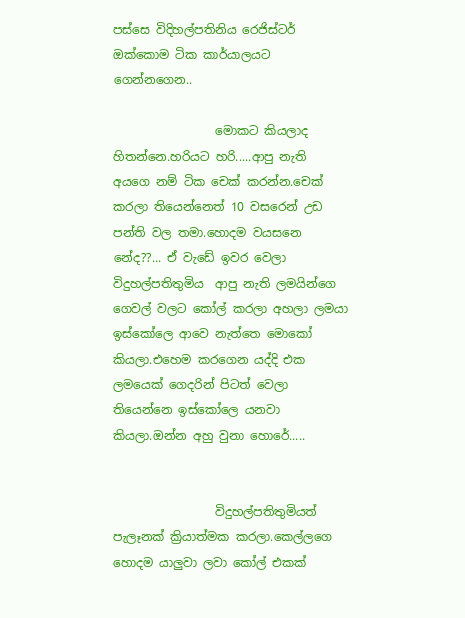පස්සෙ විදිහල්පතිනිය රෙජිස්ටර් ඔක්කොම ටික කාර්යාලයට ගෙන්නගෙන..

                 මොකට කියලාද හිතන්නෙ.හරියට හරි.....ආපු නැති අයගෙ නම් ටික චෙක් කරන්න.චෙක් කරලා තියෙන්නෙත් 10 වසරෙන් උඩ පන්ති වල තමා.හොදම වයසනෙ නේද??... ඒ වැඩේ ඉවර වෙලා විදුහල්පතිතුමිය  ආපු නැති ලමයින්ගෙ ගෙවල් වලට කෝල් කරලා අහලා ලමයා ඉස්කෝලෙ ආවෙ නැත්තෙ මොකෝ කියලා.එහෙම කරගෙන යද්දි එක ලමයෙක් ගෙදරින් පිටත් වෙලා තියෙන්නෙ ඉස්කෝලෙ යනවා කියලා.ඔන්න අහු වුනා හොරේ.....


                 විදුහල්පතිතුමියත් පැලෑනක් ක්‍රියාත්මක කරලා.කෙල්ලගෙ හොදම යාලුවා ලවා කෝල් එකක්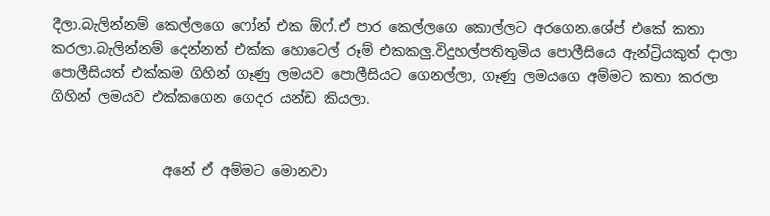දීලා.බැලින්නම් කෙල්ලගෙ ෆෝන් එක ඕෆ්.ඒ පාර කෙල්ලගෙ කොල්ලට අරගෙන.ශේප් එකේ කතා කරලා.බැලින්නම් දෙන්නත් එක්ක හොටෙල් රූම් එකකලු.විදුහල්පතිතුමිය පොලීසියෙ ඇන්ට්‍රියකුත් දාලා පොලීසියත් එක්කම ගිහින් ගෑණු ලමයව පොලීසියට ගෙනල්ලා, ගෑණු ලමයගෙ අම්මට කතා කරලා ගිහින් ලමයව එක්කගෙන ගෙදර යන්ඩ කියලා.


                අනේ ඒ අම්මට මොනවා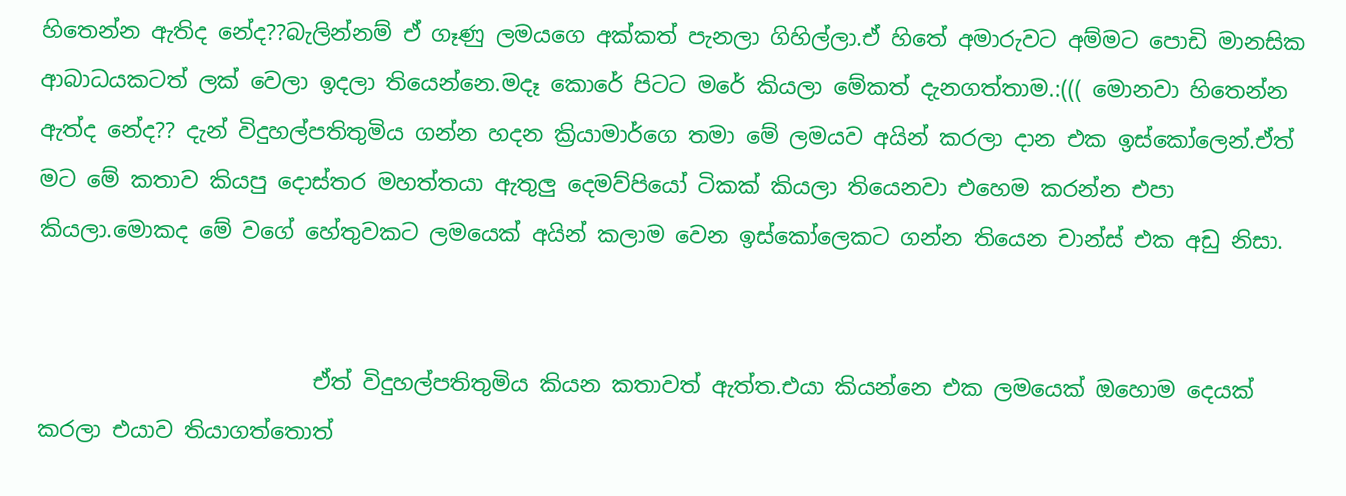හිතෙන්න ඇතිද නේද??බැලින්නම් ඒ ගෑණු ලමයගෙ අක්කත් පැනලා ගිහිල්ලා.ඒ හිතේ අමාරුවට අම්මට පොඩි මානසික ආබාධයකටත් ලක් වෙලා ඉදලා තියෙන්නෙ.මදෑ කොරේ පිටට මරේ කියලා මේකත් දැනගත්තාම.:((( මොනවා හිතෙන්න ඇත්ද නේද?? දැන් විදුහල්පතිතුමිය ගන්න හදන ක්‍රියාමාර්ගෙ තමා මේ ලමයව අයින් කරලා දාන එක ඉස්කෝලෙන්.ඒත් මට මේ කතාව කියපු දොස්තර මහත්තයා ඇතුලු දෙමව්පියෝ ටිකක් කියලා තියෙනවා එහෙම කරන්න එපා කියලා.මොකද මේ වගේ හේතුවකට ලමයෙක් අයින් කලාම වෙන ඉස්කෝලෙකට ගන්න තියෙන චාන්ස් එක අඩු නිසා.


                         ඒත් විදුහල්පතිතුමිය කියන කතාවත් ඇත්ත.එයා කියන්නෙ එක ලමයෙක් ඔහොම දෙයක් කරලා එයාව තියාගත්තොත්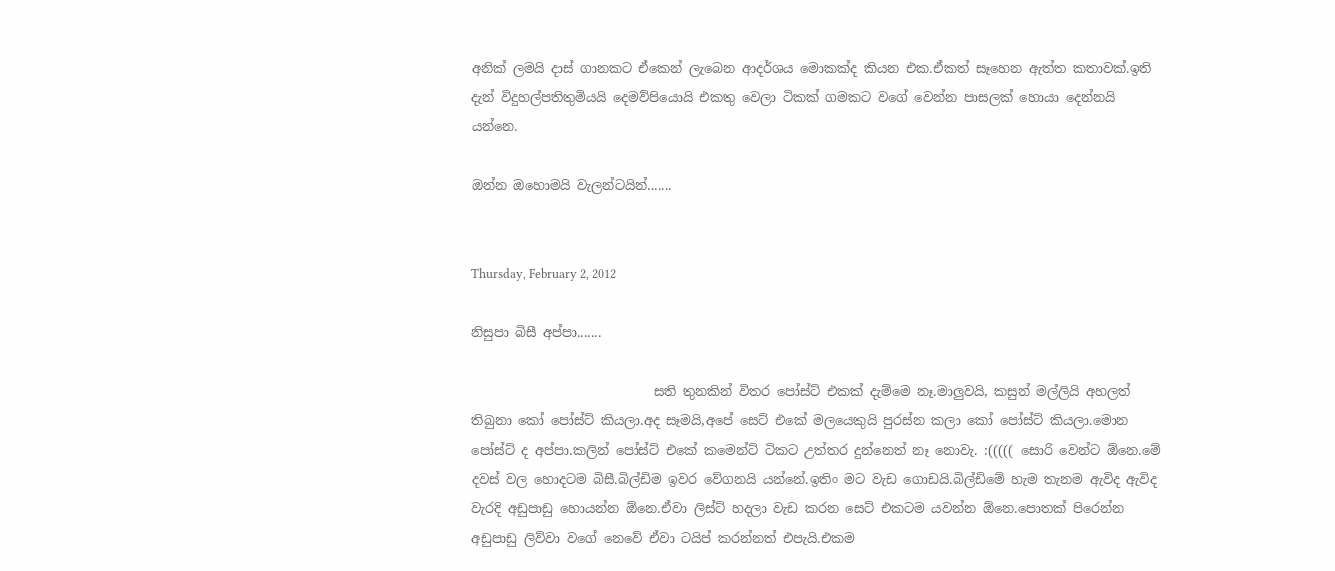අනික් ලමයි දාස් ගානකට ඒකෙන් ලැබෙන ආදර්ශය මොකක්ද කියන එක.ඒකත් සෑහෙන ඇත්ත කතාවක්.ඉති දැන් විදුහල්පතිතුමියයි දෙමව්පියොයි එකතු වෙලා ටිකක් ගමකට වගේ වෙන්න පාසලක් හොයා දෙන්නයි යන්නෙ.

ඔන්න ඔහොමයි වැලන්ටයින්.......


Thursday, February 2, 2012

නිසුපා බිසී අප්පා.......

                            සති තුනකින් විතර පෝස්ට් එකක් දැම්මෙ නෑ.මාලුවයි, කසුන් මල්ලියි අහලත් තිබුනා කෝ පෝස්ට් කියලා.අද සෑමයි,අපේ සෙට් එකේ මලයෙකුයි පුරස්න කලා කෝ පෝස්ට් කියලා.මොන පෝස්ට් ද අප්පා.කලින් පෝස්ට් එකේ කමෙන්ට් ටිකට උත්තර දුන්නෙත් නෑ නොවැ. :((((( සොරි වෙන්ට ඕනෙ.මේ දවස් වල හොදටම බිසී.බිල්ඩිම ඉවර වේගනයි යන්නේ.ඉතිං මට වැඩ ගොඩයි.බිල්ඩිමේ හැම තැනම ඇවිද ඇවිද වැරදි අඩුපාඩු හොයන්න ඕනෙ.ඒවා ලිස්ට් හදලා වැඩ කරන සෙට් එකටම යවන්න ඕනෙ.පොතක් පිරෙන්න අඩුපාඩු ලිව්වා වගේ නෙවේ ඒවා ටයිප් කරන්නත් එපැයි.එකම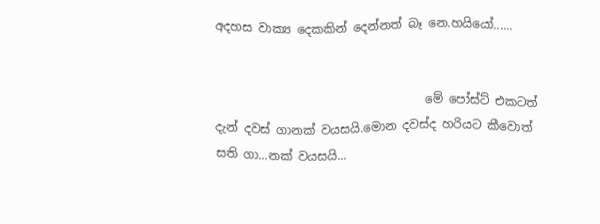අදහස වාක්‍ය දෙකකින් දෙන්නත් බෑ නෙ.හයියෝ......


                                   මේ පෝස්ට් එකටත් දැන් දවස් ගානක් වයසයි.මොන දවස්ද හරියට කීවොත් සති ගා...නක් වයසයි...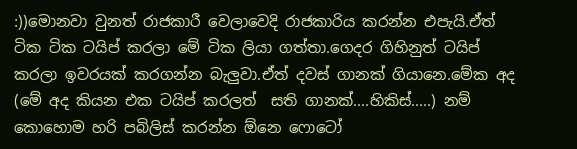:))මොනවා වුනත් රාජකාරී වෙලාවෙදි රාජකාරිය කරන්න එපැයි.ඒත් ටික ටික ටයිප් කරලා මේ ටික ලියා ගත්තා.ගෙදර ගිහිනුත් ටයිප් කරලා ඉවරයක් කරගන්න බැලුවා.ඒත් දවස් ගානක් ගියානෙ.මේක අද (මේ අද කියන එක ටයිප් කරලත්  සති ගානක්....හිකිස්.....) නම් කොහොම හරි පබිලිස් කරන්න ඕනෙ ෆොටෝ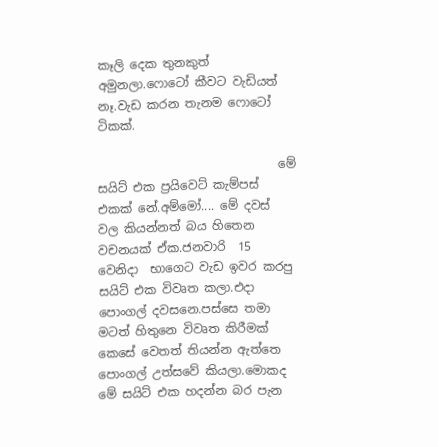කෑලි දෙක තුනකුත් අමුනලා.ෆොටෝ කීවට වැඩියත් නෑ.වැඩ කරන තැනම ෆොටෝ ටිකක්.

                              මේ සයිට් එක ප්‍රයිවෙට් කැම්පස් එකක් නේ.අම්මෝ.... මේ දවස් වල කියන්නත් බය හිතෙන වචනයක් ඒක.ජනවාරි  15 වෙනිදා  භාගෙට වැඩ ඉවර කරපු සයිට් එක විවෘත කලා.එදා පොංගල් දවසනෙ.පස්සෙ තමා මටත් හිතුනෙ විවෘත කිරීමක් කෙසේ වෙතත් තියන්න ඇත්තෙ පොංගල් උත්සවේ කියලා.මොකද මේ සයිට් එක හදන්න බර පැන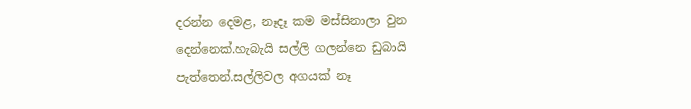දරන්න දෙමළ, නෑදෑ කම මස්සිනාලා වුන දෙන්නෙක්.හැබැයි සල්ලි ගලන්නෙ ඩුබායි පැත්තෙන්.සල්ලිවල අගයක් නෑ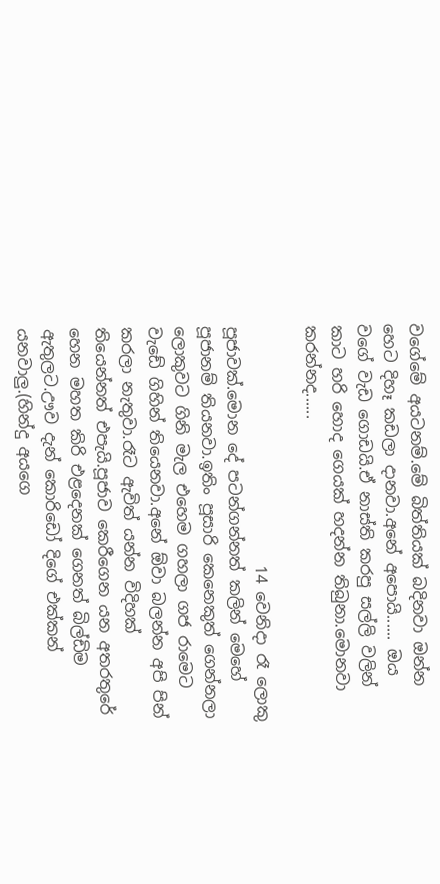වගේමේ අයටනම්.මේ බිත්තියක් බදිනවා ඔන්න හෙට දිහෑ කඩලා දානවා.අනේ අපොයි...... ඔය වගේ වැඩ ගොඩයි.ඒ නාස්ති කරපු සල්ලි වලින් කාට හරි හොද ගෙයක් හදන්න තිබුනා.මොනවා කරන්නද......

                              14 වෙනිදා රෑ ලොකු පූජාවක්.මොන දේ පටන්ගන්නත් කලින් මෙහේ පූජානම් තියනවා.ඉතිං පූසාරි කෙනෙකුත් ගෙන්නලා ලොකුවට ගිනි මැල එහෙම ගහලා ගජ රාමෙට වැඩේ ගිහින් තියෙනවා.අනේ ඕවා බලන්න අපි පින් කරලා නැතුවා.රෑට ඇවිත් යන්න විදිහක් තියෙන්නත් එපැයි.පූජාව කෙරීගෙන යන අතරතුරේ හෙන මහත කිරි එළදෙනක් ගෙනත් බිල්ඩිම ඇතුලට.ඌව දැන් කොරිඩෝ දිගේ එක්කන් යනවාලු.(හින්දු අයගෙ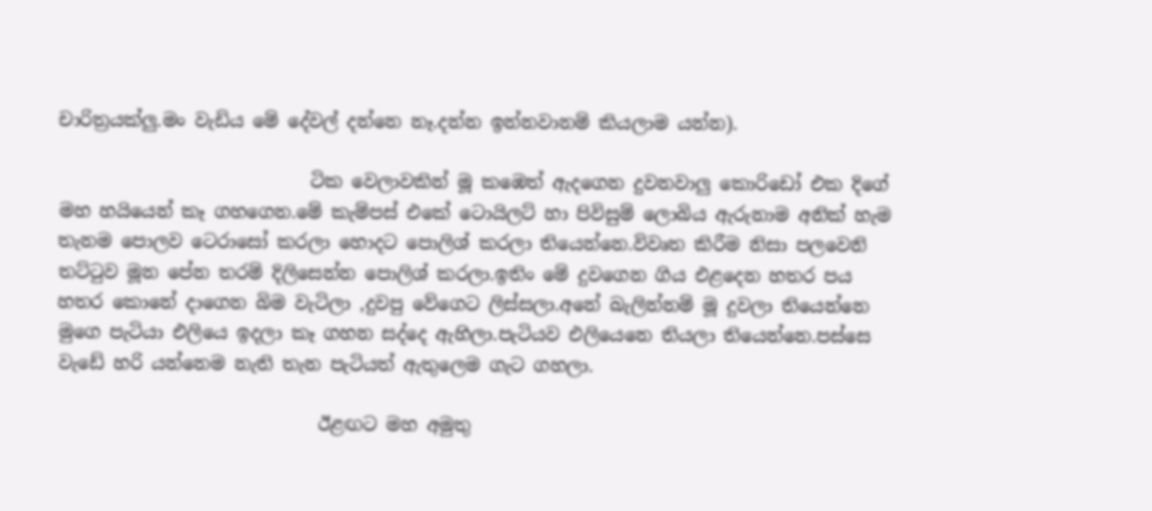චාරිත්‍රයක්ලු.මං වැඩිය මේ දේවල් දන්නෙ නෑ.දන්න ඉන්නවානම් කියලාම යන්න).

                            ටික වෙලාවකින් මූ කඹෙත් ඇදගෙන දුවනවාලු කොරිඩෝ එක දිගේ මහ හයියෙන් කෑ ගහගෙන.මේ කැම්පස් එකේ ටොයිලට් හා පිවිසුම් ලොබිය ඇරුනාම අනික් හැම තැනම පොලව ටෙරාසෝ කරලා හොදට පොලිශ් කරලා තියෙන්නෙ.විවෘත කිරීම නිසා පලවෙනි තට්ටුව මූන පේන තරම් දිලිසෙන්න පොලිශ් කරලා.ඉතිං මේ දුවගෙන ගිය එළදෙන හතර පය හතර කොනේ දාගෙන බිම වැටිලා ,දුවපු වේගෙට ලිස්සලා.අනේ බැලින්නම් මූ දුවලා තියෙන්නෙ මුගෙ පැටියා එලියෙ ඉදලා කෑ ගහන සද්දෙ ඇහිලා.පැටියව එලියෙනෙ තියලා තියෙන්නෙ.පස්සෙ වැඩේ හරි යන්නෙම නැති තැන පැටියත් ඇතුලෙම ගැට ගහලා.

                             ඊළඟට මහ අමුතු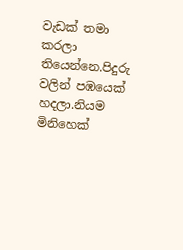වැඩක් තමා කරලා තියෙන්නෙ.පිදුරු වලින් පඹයෙක් හදලා.නියම මිනිහෙක්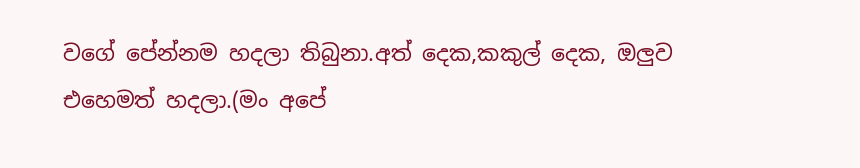වගේ පේන්නම හදලා තිබුනා.අත් දෙක,කකුල් දෙක, ඔලුව එහෙමත් හදලා.(මං අපේ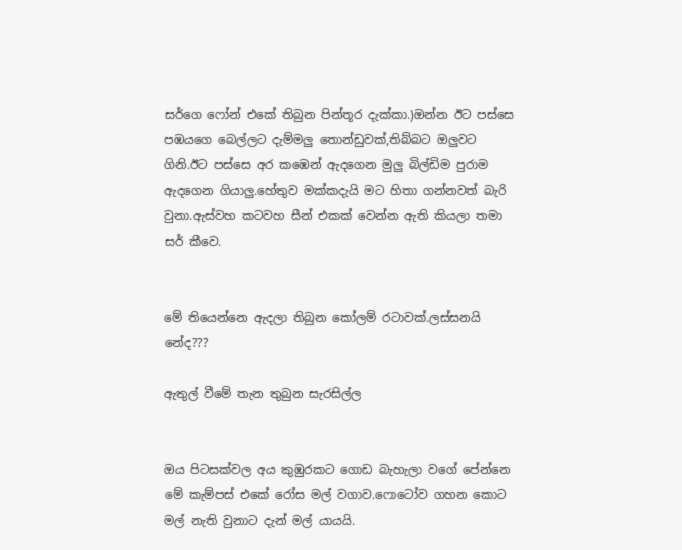සර්ගෙ ෆෝන් එකේ තිබුන පින්තූර දැක්කා.)ඔන්න ඊට පස්සෙ පඹයගෙ බෙල්ලට දැම්මලු තොන්ඩුවක්,තිබ්බට ඔලුවට ගිනි.ඊට පස්සෙ අර කඹෙන් ඇදගෙන මුලු බිල්ඩිම පුරාම ඇදගෙන ගියාලු.හේතුව මක්කදැයි මට හිතා ගන්නවත් බැරි වුනා.ඇස්වහ කටවහ සීන් එකක් වෙන්න ඇති කියලා තමා සර් කීවෙ.


මේ තියෙන්නෙ ඇදලා තිබුන කෝලම් රටාවක්.ලස්සනයි නේද???

ඇතුල් වීමේ තැන තුබුන සැරසිල්ල


ඔය පිටසක්වල අය කුඹුරකට ගොඩ බැහැලා වගේ පේන්නෙ මේ කැම්පස් එකේ රෝස මල් වගාව.ෆොටෝව ගහන කොට මල් නැති වුනාට දැන් මල් යායයි.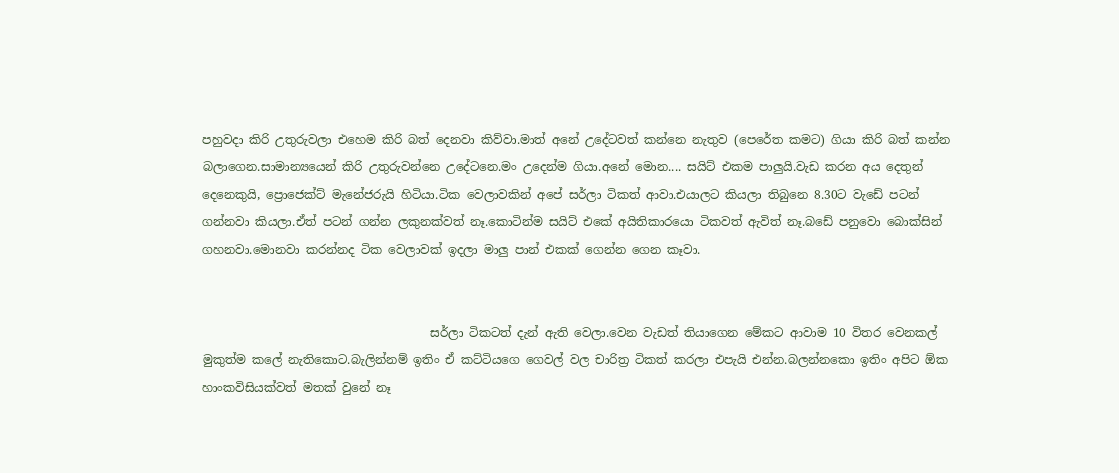පහුවදා කිරි උතුරුවලා එහෙම කිරි බත් දෙනවා කිව්වා.මාත් අනේ උදේටවත් කන්නෙ නැතුව (පෙරේත කමට) ගියා කිරි බත් කන්න බලාගෙන.සාමාන්‍යයෙන් කිරි උතුරුවන්නෙ උදේටනෙ.මං උදෙන්ම ගියා.අනේ මොන.... සයිට් එකම පාලුයි.වැඩ කරන අය දෙතුන් දෙනෙකුයි, ප්‍රොජෙක්ට් මැනේජරුයි හිටියා.ටික වෙලාවකින් අපේ සර්ලා ටිකත් ආවා.එයාලට කියලා තිබුනෙ 8.30ට වැඩේ පටන් ගන්නවා කියලා.ඒත් පටන් ගන්න ලකුනක්වත් නෑ.කොටින්ම සයිට් එකේ අයිතිකාරයො ටිකවත් ඇවිත් නෑ.බඩේ පනුවො බොක්සින් ගහනවා.මොනවා කරන්නද ටික වෙලාවක් ඉදලා මාලු පාන් එකක් ගෙන්න ගෙන කෑවා.


                                      සර්ලා ටිකටත් දැන් ඇති වෙලා.වෙන වැඩත් තියාගෙන මේකට ආවාම 10 විතර වෙනකල් මුකුත්ම කලේ නැතිකොට.බැලින්නම් ඉතිං ඒ කට්ටියගෙ ගෙවල් වල චාරිත්‍ර ටිකත් කරලා එපැයි එන්න.බලන්නකො ඉතිං අපිට ඕක හාංකවිසියක්වත් මතක් වුනේ නෑ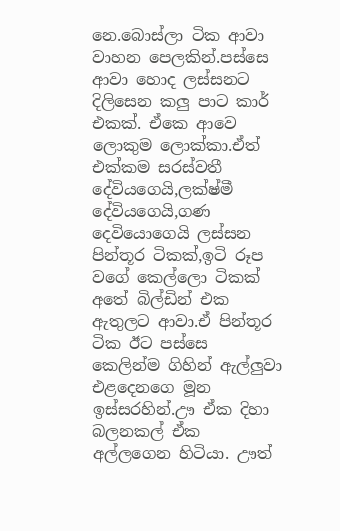නෙ.බොස්ලා ටික ආවා වාහන පෙලකින්.පස්සෙ ආවා හොද ලස්සනට දිලිසෙන කලු පාට කාර් එකක්. ඒකෙ ආවෙ ලොකුම ලොක්කා.ඒත් එක්කම සරස්වතී දේවියගෙයි,ලක්ෂ්මී දේවියගෙයි,ගණ දෙවියොගෙයි ලස්සන පින්තූර ටිකක්,ඉටි රූප වගේ කෙල්ලො ටිකක් අතේ බිල්ඩින් එක ඇතුලට ආවා.ඒ පින්තූර ටික ඊට පස්සෙ කෙලින්ම ගිහින් ඇල්ලුවා එළදෙනගෙ මූන ඉස්සරහින්.ඌ ඒක දිහා බලනකල් ඒක අල්ලගෙන හිටියා. ඌත්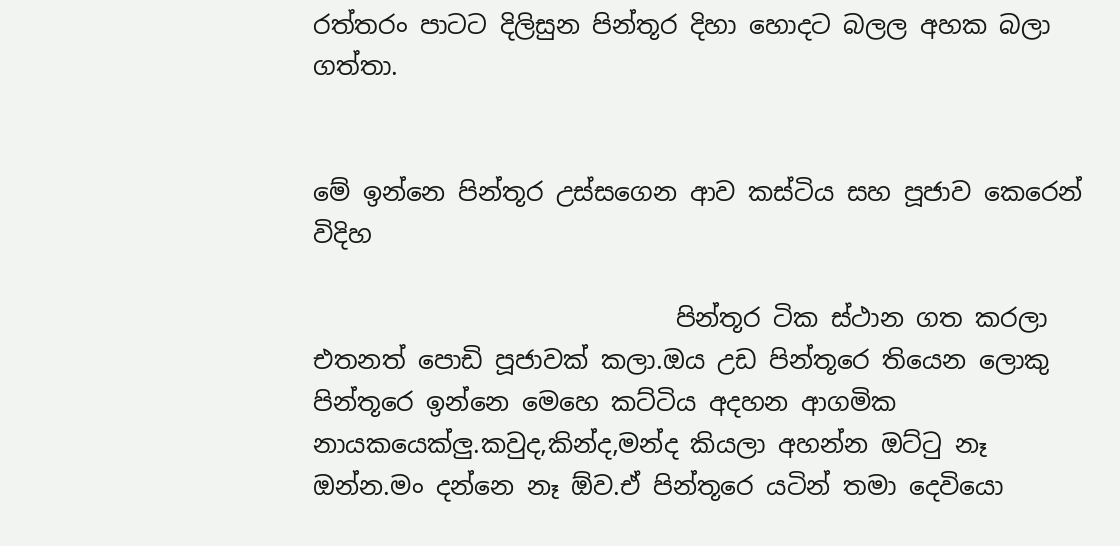රත්තරං පාටට දිලිසුන පින්තූර දිහා හොදට බලල අහක බලා ගත්තා.


මේ ඉන්නෙ පින්තූර උස්සගෙන ආව කස්ටිය සහ පූජාව කෙරෙන් විදිහ

                             පින්තූර ටික ස්ථාන ගත කරලා එතනත් පොඩි පූජාවක් කලා.ඔය උඩ පින්තූරෙ තියෙන ලොකු පින්තූරෙ ඉන්නෙ මෙහෙ කට්ටිය අදහන ආගමික නායකයෙක්ලු.කවුද,කින්ද,මන්ද කියලා අහන්න ඔට්ටු නෑ ඔන්න.මං දන්නෙ නෑ ඕව.ඒ පින්තූරෙ යටින් තමා දෙවියො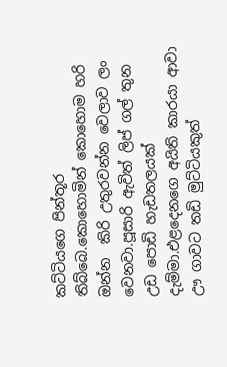කට්ටියගෙ පින්තූර තිබ්බෙ.කොහොමින් කොහොම හරි ඔන්න  කිරි උතුරවන්න වෙලාව ලං වෙනවා.පූසාරි ඇවිත් ලිප් ගල් තුන උඩ පොඩි හැඩතලයක් දැම්මා.එළදෙනගෙ අයිති කාරයා ආවා ඌ ගාවට තඩි මුට්ටියකුත්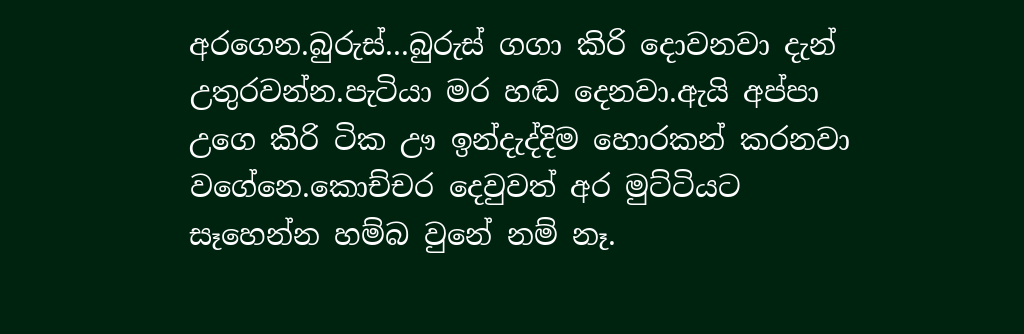අරගෙන.බුරුස්...බුරුස් ගගා කිරි දොවනවා දැන් උතුරවන්න.පැටියා මර හඬ දෙනවා.ඇයි අප්පා උගෙ කිරි ටික ඌ ඉන්දැද්දිම හොරකන් කරනවා වගේනෙ.කොච්චර දෙවුවත් අර මුට්ටියට සෑහෙන්න හම්බ වුනේ නම් නෑ.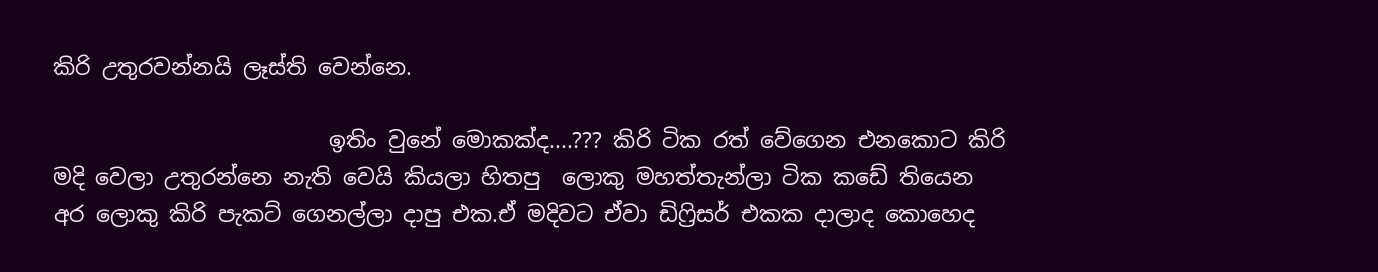කිරි උතුරවන්නයි ලෑස්ති වෙන්නෙ.

                         ඉතිං වුනේ මොකක්ද....??? කිරි ටික රත් වේගෙන එනකොට කිරි මදි වෙලා උතුරන්නෙ නැති වෙයි කියලා හිතපු  ලොකු මහත්තැන්ලා ටික කඩේ තියෙන අර ලොකු කිරි පැකට් ගෙනල්ලා දාපු එක.ඒ මදිවට ඒවා ඩිෆ්‍රිසර් එකක දාලාද කොහෙද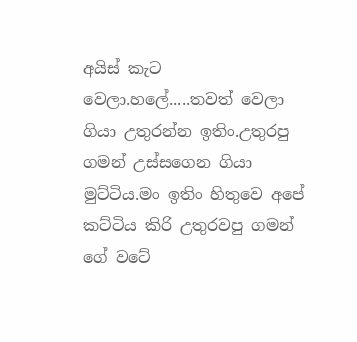අයිස් කැට වෙලා.හලේ.....තවත් වෙලා ගියා උතුරන්න ඉතිං.උතුරපු ගමන් උස්සගෙන ගියා මුට්ටිය.මං ඉතිං හිතුවෙ අපේ කට්ටිය කිරි උතුරවපු ගමන් ගේ වටේ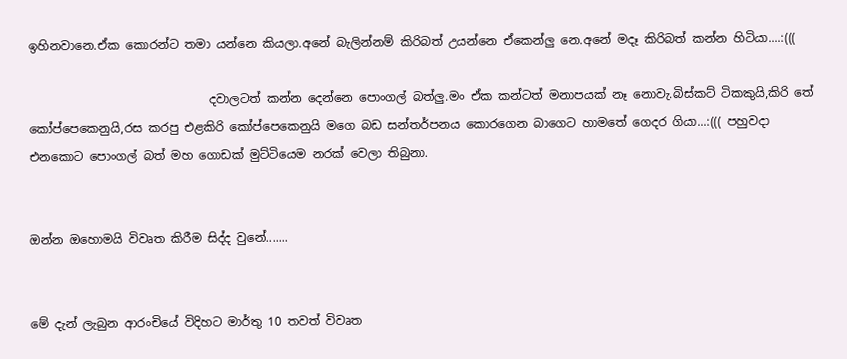ඉහිනවානෙ.ඒක කොරන්ට තමා යන්නෙ කියලා.අනේ බැලින්නම් කිරිබත් උයන්නෙ ඒකෙන්ලු නෙ.අනේ මදෑ කිරිබත් කන්න හිටියා....:(((

                              දවාලටත් කන්න දෙන්නෙ පොංගල් බත්ලු.මං ඒක කන්ටත් මනාපයක් නෑ නොවැ.බිස්කට් ටිකකුයි,කිරි තේ කෝප්පෙකෙනුයි,රස කරපු එළකිරි කෝප්පෙකෙනුයි මගෙ බඩ සන්තර්පනය කොරගෙන බාගෙට හාමතේ ගෙදර ගියා...:((( පහුවදා එනකොට පොංගල් බත් මහ ගොඩක් මුට්ටියෙම නරක් වෙලා තිබුනා.


ඔන්න ඔහොමයි විවෘත කිරීම සිද්ද වුනේ.......


මේ දැන් ලැබුන ආරංචියේ විදිහට මාර්තු 10 තවත් විවෘත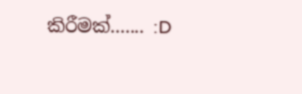කිරීමක්....... :D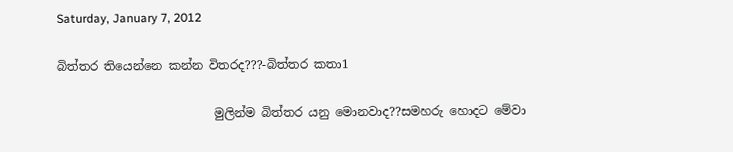Saturday, January 7, 2012

බිත්තර තියෙන්නෙ කන්න විතරද???-බිත්තර කතා1

                          මුලින්ම බිත්තර යනු මොනවාද??සමහරු හොදට මේවා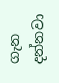ගැන දන්නවා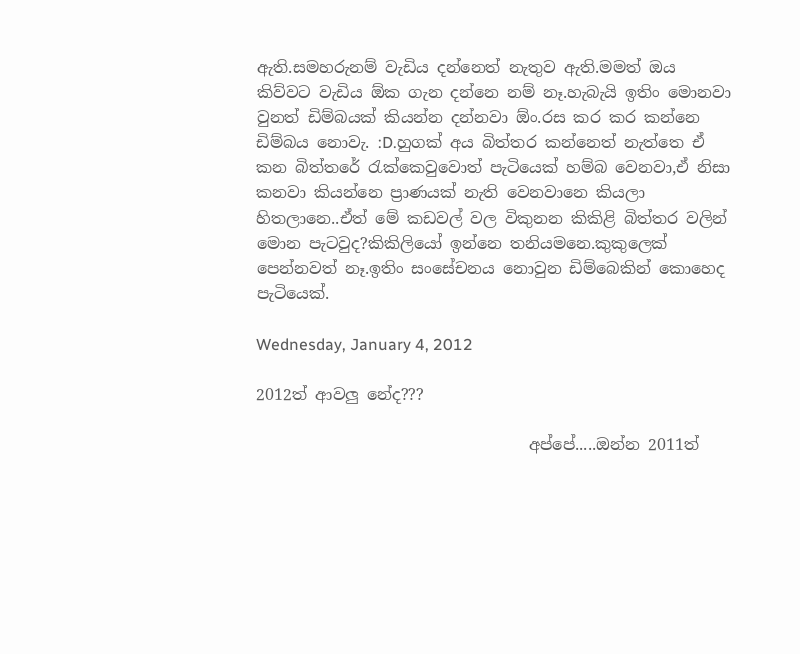ඇති.සමහරුනම් වැඩිය දන්නෙත් නැතුව ඇති.මමත් ඔය කිව්වට වැඩිය ඕක ගැන දන්නෙ නම් නෑ.හැබැයි ඉතිං මොනවා වුනත් ඩිම්බයක් කියන්න දන්නවා ඕං.රස කර කර කන්නෙ ඩිම්බය නොවැ. :D.හුගක් අය බිත්තර කන්නෙත් නැත්තෙ ඒ කන බිත්තරේ රැක්කෙවුවොත් පැටියෙක් හම්බ වෙනවා,ඒ නිසා කනවා කියන්නෙ ප්‍රාණයක් නැති වෙනවානෙ කියලා හිතලානෙ..ඒත් මේ කඩවල් වල විකුනන කිකිළි බිත්තර වලින් මොන පැටවුද?කිකිලියෝ ඉන්නෙ තනියමනෙ.කුකුලෙක් පෙන්නවත් නෑ.ඉතිං සංසේචනය නොවුන ඩිම්බෙකින් කොහෙද පැටියෙක්.

Wednesday, January 4, 2012

2012ත් ආවලු නේද???

                                  අප්පේ.....ඔන්න 2011ත්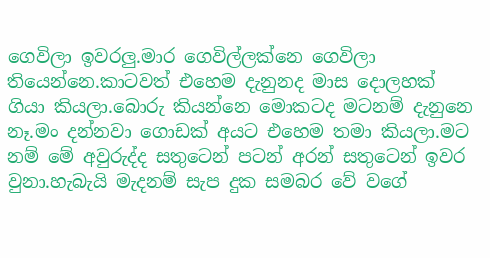ගෙවිලා ඉවරලු.මාර ගෙවිල්ලක්නෙ ගෙවිලා තියෙන්නෙ.කාටවත් එහෙම දැනුනද මාස දොලහක් ගියා කියලා.බොරු කියන්නෙ මොකටද මටනම් දැනුනෙ නෑ.මං දන්නවා ගොඩක් අයට එහෙම තමා කියලා.මට නම් මේ අවුරුද්ද සතුටෙන් පටන් අරන් සතුටෙන් ඉවර වුනා.හැබැයි මැදනම් සැප දුක සමබර වේ වගේ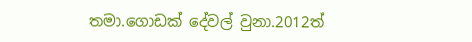තමා.ගොඩක් දේවල් වුනා.2012ත්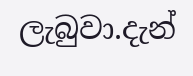ලැබුවා.දැන්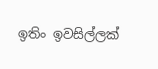ඉතිං ඉවසිල්ලක්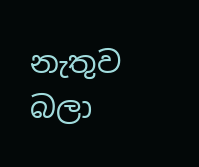නැතුව බලා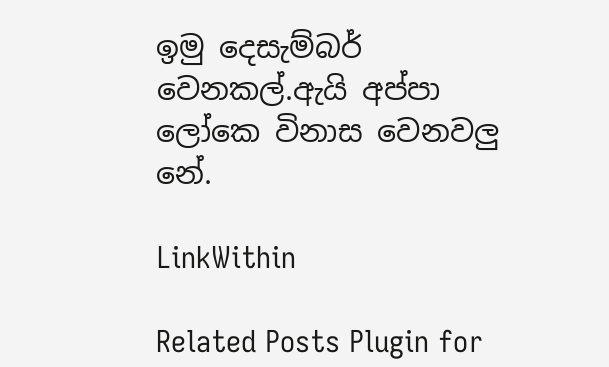ඉමු දෙසැම්බර් වෙනකල්.ඇයි අප්පා ලෝකෙ විනාස වෙනවලු නේ.

LinkWithin

Related Posts Plugin for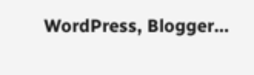WordPress, Blogger...